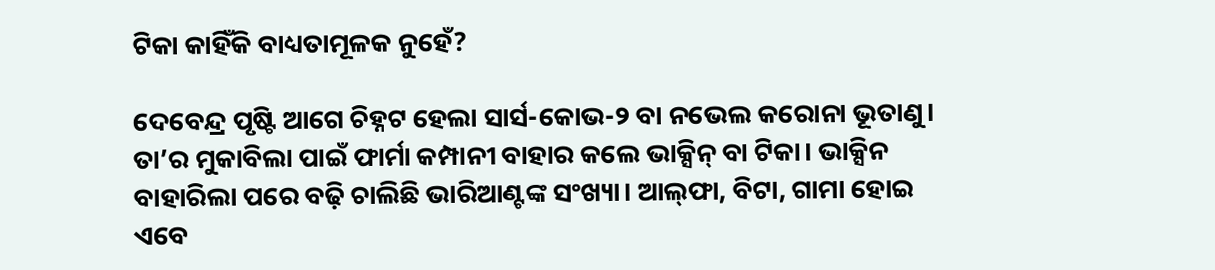ଟିକା କାହିଁକି ବାଧ୍ୟତାମୂଳକ ନୁହେଁ?

ଦେବେନ୍ଦ୍ର ପୃଷ୍ଟି ଆଗେ ଚିହ୍ନଟ ହେଲା ସାର୍ସ-କୋଭ-୨ ବା ନଭେଲ କରୋନା ଭୂତାଣୁ। ତା’ର ମୁକାବିଲା ପାଇଁ ଫାର୍ମା କମ୍ପାନୀ ବାହାର କଲେ ଭାକ୍ସିନ୍‌ ବା ଟିକା। ଭାକ୍ସିନ ବାହାରିଲା ପରେ ବଢ଼ି ଚାଲିଛି ଭାରିଆଣ୍ଟଙ୍କ ସଂଖ୍ୟା। ଆଲ୍‌ଫା, ବିଟା, ଗାମା ହୋଇ ଏବେ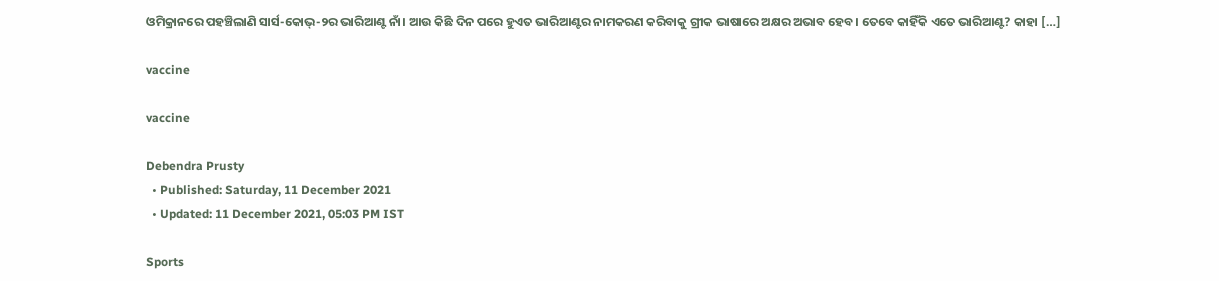ଓମିକ୍ରାନରେ ପହଞ୍ଚିଲାଣି ସାର୍ସ-କୋଭ୍-୨ର ଭାରିଆଣ୍ଟ ନାଁ। ଆଉ କିଛି ଦିନ ପରେ ହୁଏତ ଭାରିଆଣ୍ଟର ନାମକରଣ କରିବାକୁ ଗ୍ରୀକ ଭାଷାରେ ଅକ୍ଷର ଅଭାବ ହେବ। ତେବେ କାହିଁକି ଏତେ ଭାରିଆଣ୍ଟ? କାହା […]

vaccine

vaccine

Debendra Prusty
  • Published: Saturday, 11 December 2021
  • Updated: 11 December 2021, 05:03 PM IST

Sports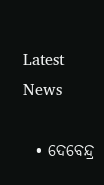Latest News

  • ଦେବେନ୍ଦ୍ର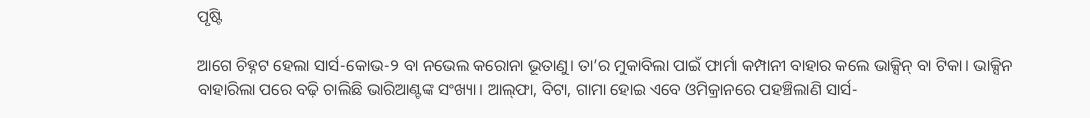ପୃଷ୍ଟି

ଆଗେ ଚିହ୍ନଟ ହେଲା ସାର୍ସ-କୋଭ-୨ ବା ନଭେଲ କରୋନା ଭୂତାଣୁ। ତା’ର ମୁକାବିଲା ପାଇଁ ଫାର୍ମା କମ୍ପାନୀ ବାହାର କଲେ ଭାକ୍ସିନ୍‌ ବା ଟିକା। ଭାକ୍ସିନ ବାହାରିଲା ପରେ ବଢ଼ି ଚାଲିଛି ଭାରିଆଣ୍ଟଙ୍କ ସଂଖ୍ୟା। ଆଲ୍‌ଫା, ବିଟା, ଗାମା ହୋଇ ଏବେ ଓମିକ୍ରାନରେ ପହଞ୍ଚିଲାଣି ସାର୍ସ-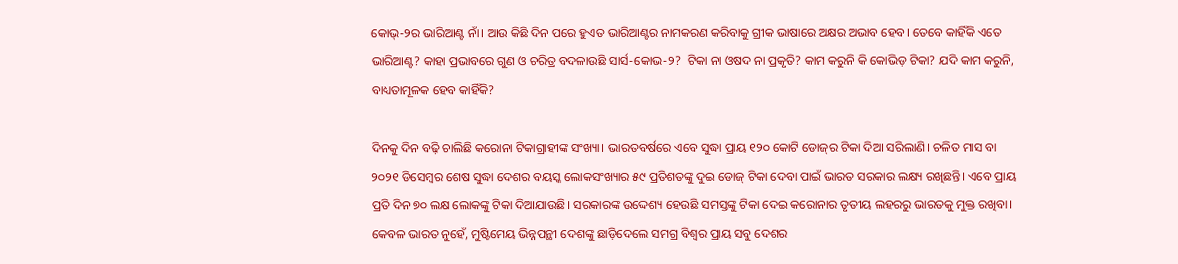କୋଭ୍-୨ର ଭାରିଆଣ୍ଟ ନାଁ। ଆଉ କିଛି ଦିନ ପରେ ହୁଏତ ଭାରିଆଣ୍ଟର ନାମକରଣ କରିବାକୁ ଗ୍ରୀକ ଭାଷାରେ ଅକ୍ଷର ଅଭାବ ହେବ। ତେବେ କାହିଁକି ଏତେ ଭାରିଆଣ୍ଟ? କାହା ପ୍ରଭାବରେ ଗୁଣ ଓ ଚରିତ୍ର ବଦଳାଉଛି ସାର୍ସ-କୋଭ-୨?  ଟିକା ନା ଓଷଦ ନା ପ୍ରକୃତି? କାମ କରୁନି କି କୋଭିଡ଼ ଟିକା? ଯଦି କାମ କରୁନି, ବାଧ୍ୟତାମୂଳକ ହେବ କାହିଁକି?

ଦିନକୁ ଦିନ ବଢ଼ି ଚାଲିଛି କରୋନା ଟିକାଗ୍ରାହୀଙ୍କ ସଂଖ୍ୟା। ଭାରତବର୍ଷରେ ଏବେ ସୁଦ୍ଧା ପ୍ରାୟ ୧୨୦ କୋଟି ଡୋଜ୍‌ର ଟିକା ଦିଆ ସରିଲାଣି। ଚଳିତ ମାସ ବା ୨୦୨୧ ଡିସେମ୍ବର ଶେଷ ସୁଦ୍ଧା ଦେଶର ବୟସ୍କ ଲୋକସଂଖ୍ୟାର ୫୯ ପ୍ରତିଶତଙ୍କୁ ଦୁଇ ଡୋଜ୍‌ ଟିକା ଦେବା ପାଇଁ ଭାରତ ସରକାର ଲକ୍ଷ୍ୟ ରଖିଛନ୍ତି। ଏବେ ପ୍ରାୟ ପ୍ରତି ଦିନ ୭୦ ଲକ୍ଷ ଲୋକଙ୍କୁ ଟିକା ଦିଆଯାଉଛି। ସରକାରଙ୍କ ଉଦ୍ଦେଶ୍ୟ ହେଉଛି ସମସ୍ତଙ୍କୁ ଟିକା ଦେଇ କରୋନାର ତୃତୀୟ ଲହରରୁ ଭାରତକୁ ମୁକ୍ତ ରଖିବା। କେବଳ ଭାରତ ନୁହେଁ, ମୁଷ୍ଟିମେୟ ଭିନ୍ନପନ୍ଥୀ ଦେଶଙ୍କୁ ଛାଡ଼ିଦେଲେ ସମଗ୍ର ବିଶ୍ୱର ପ୍ରାୟ ସବୁ ଦେଶର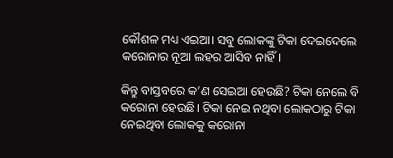କୌଶଳ ମଧ୍ୟ ଏଇଆ। ସବୁ ଲୋକଙ୍କୁ ଟିକା ଦେଇଦେଲେ କରୋନାର ନୂଆ ଲହର ଆସିବ ନାହିଁ।

କିନ୍ତୁ ବାସ୍ତବରେ କ’ଣ ସେଇଆ ହେଉଛି? ଟିକା ନେଲେ ବି କରୋନା ହେଉଛି। ଟିକା ନେଇ ନଥିବା ଲୋକଠାରୁ ଟିକା ନେଇଥିବା ଲୋକକୁ କରୋନା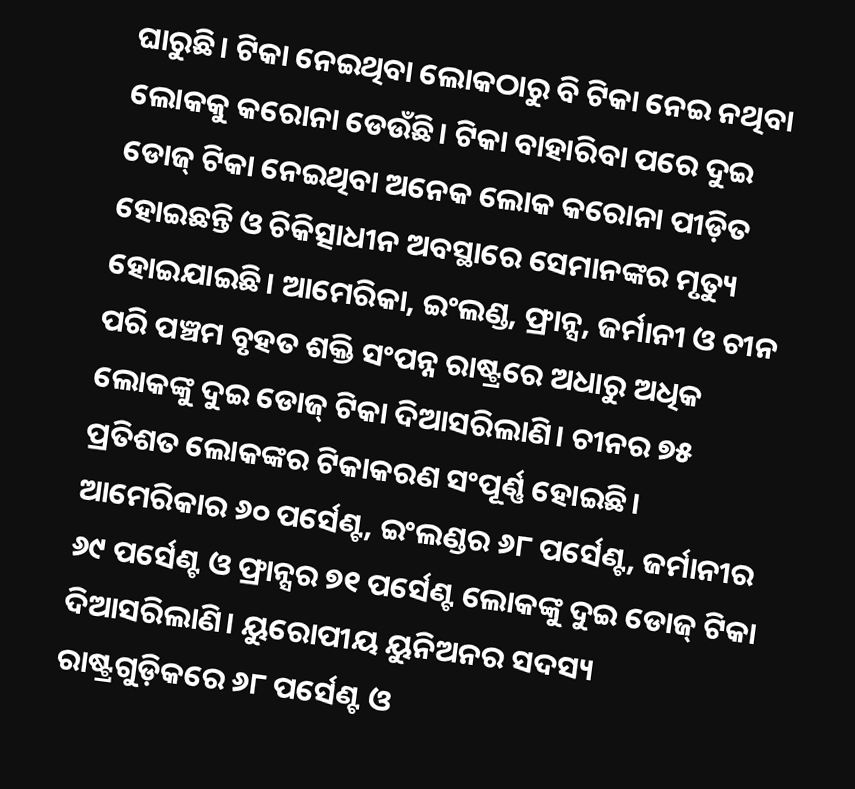ଘାରୁଛି। ଟିକା ନେଇଥିବା ଲୋକଠାରୁ ବି ଟିକା ନେଇ ନଥିବା ଲୋକକୁ କରୋନା ଡେଉଁଛି। ଟିକା ବାହାରିବା ପରେ ଦୁଇ ଡୋଜ୍‌ ଟିକା ନେଇଥିବା ଅନେକ ଲୋକ କରୋନା ପୀଡ଼ିତ ହୋଇଛନ୍ତି ଓ ଚିକିତ୍ସାଧୀନ ଅବସ୍ଥାରେ ସେମାନଙ୍କର ମୃତ୍ୟୁ ହୋଇଯାଇଛି। ଆମେରିକା, ଇଂଲଣ୍ଡ, ଫ୍ରାନ୍ସ, ଜର୍ମାନୀ ଓ ଚୀନ ପରି ପଞ୍ଚମ ବୃହତ ଶକ୍ତି ସଂପନ୍ନ ରାଷ୍ଟ୍ରରେ ଅଧାରୁ ଅଧିକ ଲୋକଙ୍କୁ ଦୁଇ ଡୋଜ୍‌ ଟିକା ଦିଆସରିଲାଣି। ଚୀନର ୭୫ ପ୍ରତିଶତ ଲୋକଙ୍କର ଟିକାକରଣ ସଂପୂର୍ଣ୍ଣ ହୋଇଛି। ଆମେରିକାର ୬୦ ପର୍ସେଣ୍ଟ, ଇଂଲଣ୍ଡର ୬୮ ପର୍ସେଣ୍ଟ, ଜର୍ମାନୀର ୬୯ ପର୍ସେଣ୍ଟ ଓ ଫ୍ରାନ୍ସର ୭୧ ପର୍ସେଣ୍ଟ ଲୋକଙ୍କୁ ଦୁଇ ଡୋଜ୍‌ ଟିକା ଦିଆସରିଲାଣି। ୟୁରୋପୀୟ ୟୁନିଅନର ସଦସ୍ୟ ରାଷ୍ଟ୍ରଗୁଡ଼ିକରେ ୬୮ ପର୍ସେଣ୍ଟ ଓ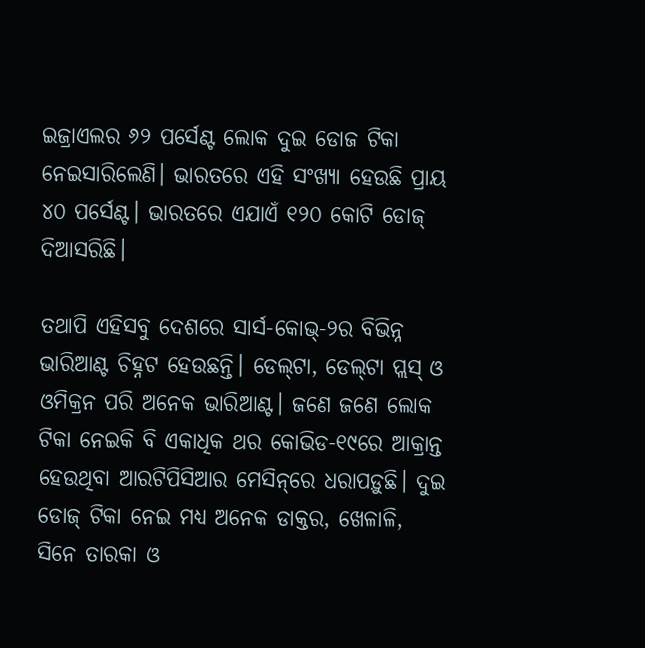ଇଜ୍ରାଏଲର ୬୨ ପର୍ସେଣ୍ଟ ଲୋକ ଦୁଇ ଡୋଜ ଟିକା ନେଇସାରିଲେଣି। ଭାରତରେ ଏହି ସଂଖ୍ୟା ହେଉଛି ପ୍ରାୟ ୪୦ ପର୍ସେଣ୍ଟ। ଭାରତରେ ଏଯାଏଁ ୧୨୦ କୋଟି ଡୋଜ୍ ଦିଆସରିଛି।

ତଥାପି ଏହିସବୁ ଦେଶରେ ସାର୍ସ-କୋଭ୍‌-୨ର ବିଭିନ୍ନ ଭାରିଆଣ୍ଟ ଚିହ୍ନଟ ହେଉଛନ୍ତି। ଡେଲ୍‌ଟା, ଡେଲ୍‌ଟା ପ୍ଲସ୍‌ ଓ ଓମିକ୍ରନ ପରି ଅନେକ ଭାରିଆଣ୍ଟ। ଜଣେ ଜଣେ ଲୋକ ଟିକା ନେଇକି ବି ଏକାଧିକ ଥର କୋଭିଡ-୧୯ରେ ଆକ୍ରାନ୍ତ ହେଉଥିବା ଆରଟିପିସିଆର ମେସିନ୍‌ରେ ଧରାପଡ଼ୁଛି। ଦୁଇ ଡୋଜ୍‌ ଟିକା ନେଇ ମଧ୍ୟ ଅନେକ ଡାକ୍ତର, ଖେଳାଳି, ସିନେ ତାରକା ଓ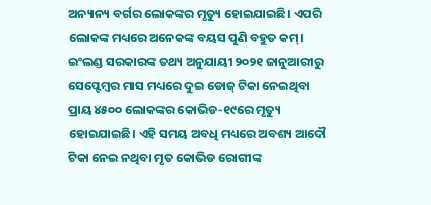ଅନ୍ୟାନ୍ୟ ବର୍ଗର ଲୋକଙ୍କର ମୃତ୍ୟୁ ହୋଇଯାଇଛି। ଏପରି ଲୋକଙ୍କ ମଧ୍ୟରେ ଅନେକଙ୍କ ବୟସ ପୁଣି ବହୁତ କମ୍‌। ଇଂଲଣ୍ଡ ସରକାରଙ୍କ ତଥ୍ୟ ଅନୁଯାୟୀ ୨୦୨୧ ଜାନୁଆରୀରୁ ସେପ୍ଟେମ୍ବର ମାସ ମଧ୍ୟରେ ଦୁଇ ଡୋଜ୍‌ ଟିକା ନେଇଥିବା ପ୍ରାୟ ୪୫୦୦ ଲୋକଙ୍କର କୋଭିଡ-୧୯ରେ ମୃତ୍ୟୁ ହୋଇଯାଇଛି। ଏହି ସମୟ ଅବଧି ମଧ୍ୟରେ ଅବଶ୍ୟ ଆଦୌ ଟିକା ନେଇ ନଥିବା ମୃତ କୋଭିଡ ରୋଗୀଙ୍କ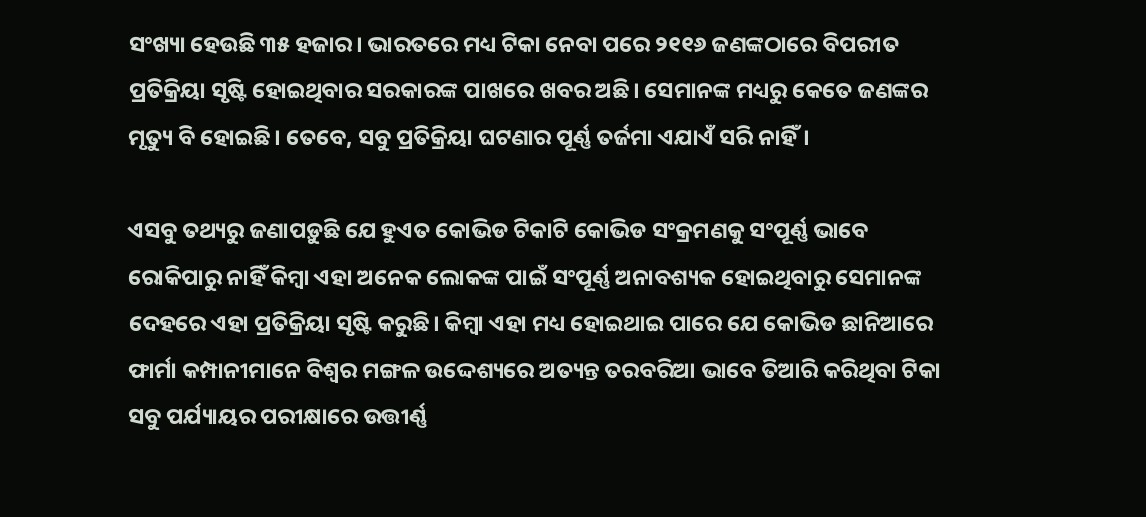ସଂଖ୍ୟା ହେଉଛି ୩୫ ହଜାର। ଭାରତରେ ମଧ୍ୟ ଟିକା ନେବା ପରେ ୨୧୧୬ ଜଣଙ୍କଠାରେ ବିପରୀତ ପ୍ରତିକ୍ରିୟା ସୃଷ୍ଟି ହୋଇଥିବାର ସରକାରଙ୍କ ପାଖରେ ଖବର ଅଛି। ସେମାନଙ୍କ ମଧ୍ୟରୁ କେତେ ଜଣଙ୍କର ମୃତ୍ୟୁ ବି ହୋଇଛି। ତେବେ, ସବୁ ପ୍ରତିକ୍ରିୟା ଘଟଣାର ପୂର୍ଣ୍ଣ ତର୍ଜମା ଏଯାଏଁ ସରି ନାହିଁ।

ଏସବୁ ତଥ୍ୟରୁ ଜଣାପଡ଼ୁଛି ଯେ ହୁଏତ କୋଭିଡ ଟିକାଟି କୋଭିଡ ସଂକ୍ରମଣକୁ ସଂପୂର୍ଣ୍ଣ ଭାବେ ରୋକିପାରୁ ନାହିଁ କିମ୍ବା ଏହା ଅନେକ ଲୋକଙ୍କ ପାଇଁ ସଂପୂର୍ଣ୍ଣ ଅନାବଶ୍ୟକ ହୋଇଥିବାରୁ ସେମାନଙ୍କ ଦେହରେ ଏହା ପ୍ରତିକ୍ରିୟା ସୃଷ୍ଟି କରୁଛି। କିମ୍ବା ଏହା ମଧ୍ୟ ହୋଇଥାଇ ପାରେ ଯେ କୋଭିଡ ଛାନିଆରେ ଫାର୍ମା କମ୍ପାନୀମାନେ ବିଶ୍ୱର ମଙ୍ଗଳ ଉଦ୍ଦେଶ୍ୟରେ ଅତ୍ୟନ୍ତ ତରବରିଆ ଭାବେ ତିଆରି କରିଥିବା ଟିକା ସବୁ ପର୍ଯ୍ୟାୟର ପରୀକ୍ଷାରେ ଉତ୍ତୀର୍ଣ୍ଣ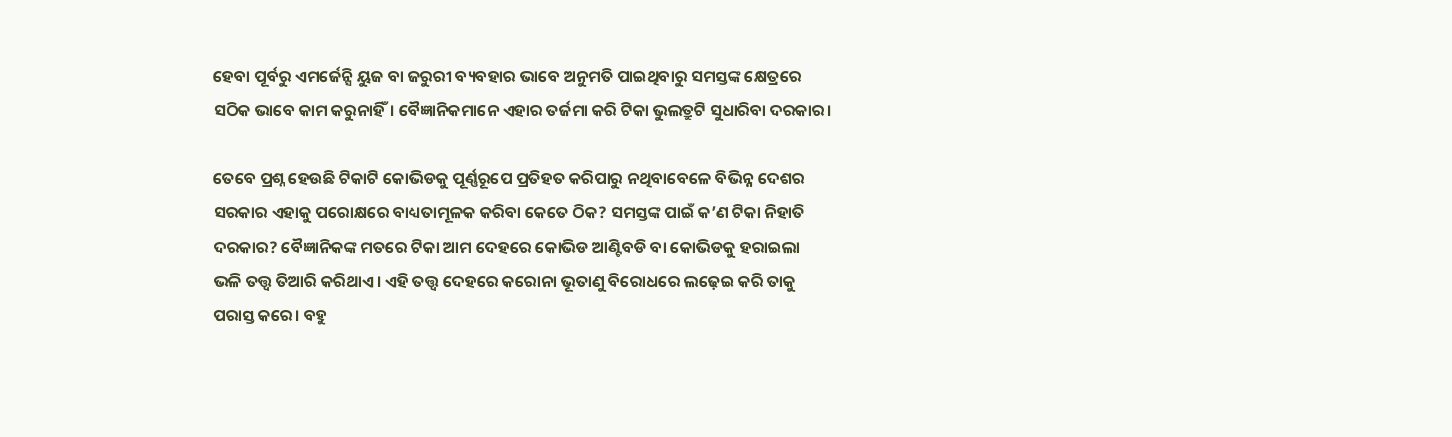ହେବା ପୂର୍ବରୁ ଏମର୍ଜେନ୍ସି ୟୁଜ ବା ଜରୁରୀ ବ୍ୟବହାର ଭାବେ ଅନୁମତି ପାଇଥିବାରୁ ସମସ୍ତଙ୍କ କ୍ଷେତ୍ରରେ ସଠିକ ଭାବେ କାମ କରୁନାହିଁ। ବୈଜ୍ଞାନିକମାନେ ଏହାର ତର୍ଜମା କରି ଟିକା ଭୁଲତ୍ରୁଟି ସୁଧାରିବା ଦରକାର।

ତେବେ ପ୍ରଶ୍ନ ହେଉଛି ଟିକାଟି କୋଭିଡକୁ ପୂର୍ଣ୍ଣରୂପେ ପ୍ରତିହତ କରିପାରୁ ନଥିବାବେଳେ ବିଭିନ୍ନ ଦେଶର ସରକାର ଏହାକୁ ପରୋକ୍ଷରେ ବାଧ୍ୟତାମୂଳକ କରିବା କେତେ ଠିକ? ସମସ୍ତଙ୍କ ପାଇଁ କ’ଣ ଟିକା ନିହାତି ଦରକାର? ବୈଜ୍ଞାନିକଙ୍କ ମତରେ ଟିକା ଆମ ଦେହରେ କୋଭିଡ ଆଣ୍ଟିବଡି ବା କୋଭିଡକୁ ହରାଇଲା ଭଳି ତତ୍ତ୍ୱ ତିଆରି କରିଥାଏ। ଏହି ତତ୍ତ୍ୱ ଦେହରେ କରୋନା ଭୂତାଣୁ ବିରୋଧରେ ଲଢ଼େଇ କରି ତାକୁ ପରାସ୍ତ କରେ। ବହୁ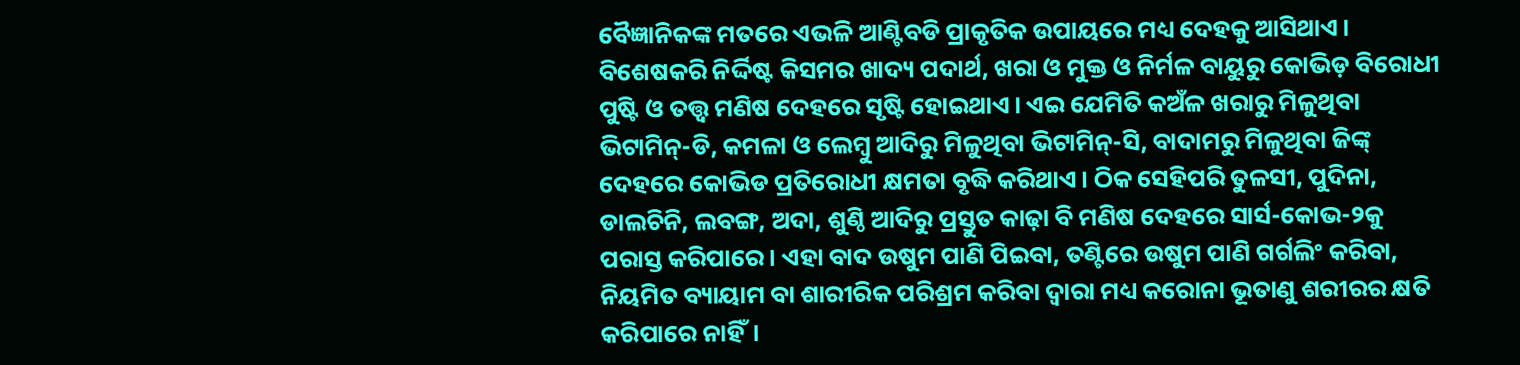ବୈଜ୍ଞାନିକଙ୍କ ମତରେ ଏଭଳି ଆଣ୍ଟିବଡି ପ୍ରାକୃତିକ ଉପାୟରେ ମଧ୍ୟ ଦେହକୁ ଆସିଥାଏ। ବିଶେଷକରି ନିର୍ଦ୍ଦିଷ୍ଟ କିସମର ଖାଦ୍ୟ ପଦାର୍ଥ, ଖରା ଓ ମୁକ୍ତ ଓ ନିର୍ମଳ ବାୟୁରୁ କୋଭିଡ଼ ବିରୋଧୀ ପୁଷ୍ଟି ଓ ତତ୍ତ୍ୱ ମଣିଷ ଦେହରେ ସୃଷ୍ଟି ହୋଇଥାଏ। ଏଇ ଯେମିତି କଅଁଳ ଖରାରୁ ମିଳୁଥିବା ଭିଟାମିନ୍‌-ଡି, କମଳା ଓ ଲେମ୍ବୁ ଆଦିରୁ ମିଳୁଥିବା ଭିଟାମିନ୍‌-ସି, ବାଦାମରୁ ମିଳୁଥିବା ଜିଙ୍କ୍‌ ଦେହରେ କୋଭିଡ ପ୍ରତିରୋଧୀ କ୍ଷମତା ବୃଦ୍ଧି କରିଥାଏ। ଠିକ ସେହିପରି ତୁଳସୀ, ପୁଦିନା, ଡାଲଚିନି, ଲବଙ୍ଗ, ଅଦା, ଶୁଣ୍ଠି ଆଦିରୁ ପ୍ରସ୍ତୁତ କାଢ଼ା ବି ମଣିଷ ଦେହରେ ସାର୍ସ-କୋଭ-୨କୁ ପରାସ୍ତ କରିପାରେ। ଏହା ବାଦ ଉଷୁମ ପାଣି ପିଇବା, ତଣ୍ଟିରେ ଉଷୁମ ପାଣି ଗର୍ଗଲିଂ କରିବା, ନିୟମିତ ବ୍ୟାୟାମ ବା ଶାରୀରିକ ପରିଶ୍ରମ କରିବା ଦ୍ୱାରା ମଧ୍ୟ କରୋନା ଭୂତାଣୁ ଶରୀରର କ୍ଷତି କରିପାରେ ନାହିଁ।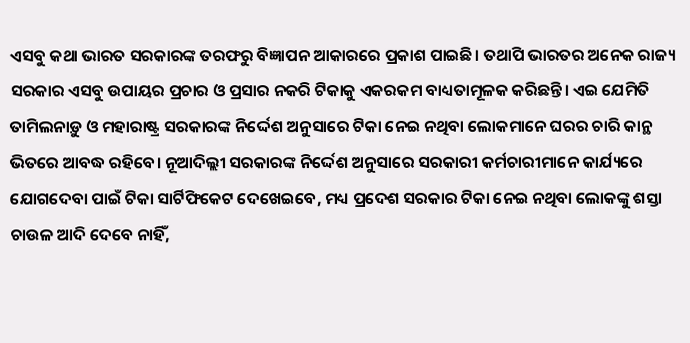ଏସବୁ କଥା ଭାରତ ସରକାରଙ୍କ ତରଫରୁ ବିଜ୍ଞାପନ ଆକାରରେ ପ୍ରକାଶ ପାଇଛି। ତଥାପି ଭାରତର ଅନେକ ରାଜ୍ୟ ସରକାର ଏସବୁ ଉପାୟର ପ୍ରଚାର ଓ ପ୍ରସାର ନକରି ଟିକାକୁ ଏକରକମ ବାଧ୍ୟତାମୂଳକ କରିଛନ୍ତି। ଏଇ ଯେମିତି ତାମିଲନାଡ଼ୁ ଓ ମହାରାଷ୍ଟ୍ର ସରକାରଙ୍କ ନିର୍ଦ୍ଦେଶ ଅନୁସାରେ ଟିକା ନେଇ ନଥିବା ଲୋକମାନେ ଘରର ଚାରି କାନ୍ଥ ଭିତରେ ଆବଦ୍ଧ ରହିବେ। ନୂଆଦିଲ୍ଲୀ ସରକାରଙ୍କ ନିର୍ଦ୍ଦେଶ ଅନୁସାରେ ସରକାରୀ କର୍ମଚାରୀମାନେ କାର୍ଯ୍ୟରେ ଯୋଗଦେବା ପାଇଁ ଟିକା ସାର୍ଟିଫିକେଟ ଦେଖେଇବେ, ମଧ୍ୟ ପ୍ରଦେଶ ସରକାର ଟିକା ନେଇ ନଥିବା ଲୋକଙ୍କୁ ଶସ୍ତା ଚାଉଳ ଆଦି ଦେବେ ନାହିଁ,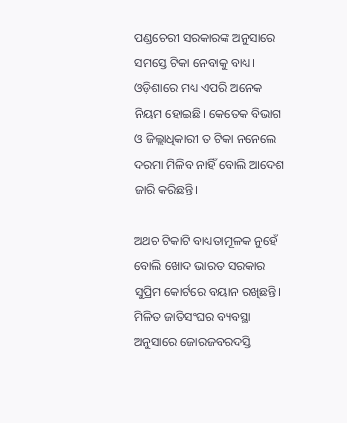ପଣ୍ଡଚେରୀ ସରକାରଙ୍କ ଅନୁସାରେ ସମସ୍ତେ ଟିକା ନେବାକୁ ବାଧ୍ୟ। ଓଡ଼ିଶାରେ ମଧ୍ୟ ଏପରି ଅନେକ ନିୟମ ହୋଇଛି। କେତେକ ବିଭାଗ ଓ ଜିଲ୍ଲାଧିକାରୀ ତ ଟିକା ନନେଲେ ଦରମା ମିଳିବ ନାହିଁ ବୋଲି ଆଦେଶ ଜାରି କରିଛନ୍ତି।

ଅଥଚ ଟିକାଟି ବାଧ୍ୟତାମୂଳକ ନୁହେଁ ବୋଲି ଖୋଦ ଭାରତ ସରକାର ସୁପ୍ରିମ କୋର୍ଟରେ ବୟାନ ରଖିଛନ୍ତି। ମିଳିତ ଜାତିସଂଘର ବ୍ୟବସ୍ଥା ଅନୁସାରେ ଜୋରଜବରଦସ୍ତି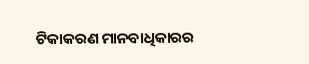ଟିକାକରଣ ମାନବାଧିକାରର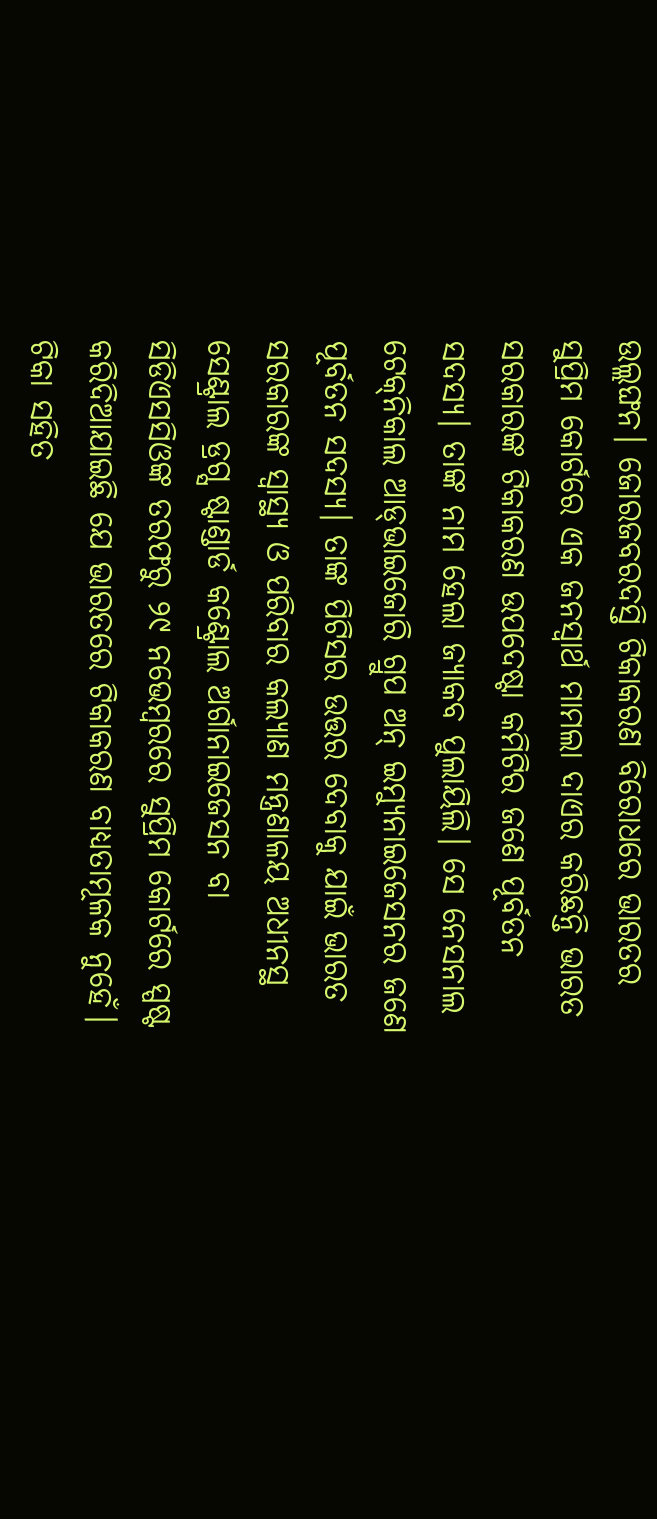ଉଲ୍ଲଙ୍ଘନ। ଜୋରଜବରଦସ୍ତି ଟିକାକରଣ ବିରୋଧରେ ଭାରତର ସୁପ୍ରିମ କୋର୍ଟରେ ଏକ ଜନସ୍ୱାର୍ଥ ମାମଲା ଦାଏର କରିଛନ୍ତି ଭାରତ ସରକାରଙ୍କ ଟିକାକରଣ ଉପଦେଷ୍ଟା କମିଟିର ଜଣେ ପୂର୍ବତନ ସଦସ୍ୟ। ତାଙ୍କ ନାମ ହେଲା ଜ୍ୟାକବ ପୁଲାୟିଲି। ସେ ନେସନାଲ ଟେକ୍‌ନିକାଲ ଆଡ୍‌ଭାଇଜୋରି ଗ୍ରୁପ ଅନ୍‌ ଇମ୍ୟୁନାଇଜେସନର ଜଣେ ପୂର୍ବତନ ସଦସ୍ୟ। ତାଙ୍କ ପିଟିସର ଉତ୍ତର ଦେବାକୁ ଯାଇଁ ଭାରତ ସରକାରଙ୍କ ସ୍ୱାସ୍ଥ୍ୟ ଓ ପରିବାର କଲ୍ୟାଣ ମନ୍ତ୍ରଣାଳୟ ଅଧୀନସ୍ଥ ସେଣ୍ଟ୍ରାଲ ଡ୍ରଗ୍ସ ଷ୍ଟାଣ୍ଡାର୍ଡ କଣ୍ଟ୍ରୋଲ ଅର୍ଗାନାଇଜେସନ ବା ସିଡିଏସସିଓଙ୍କ ତରଫରୁ ୨୯ ନଭେମ୍ବରରେ ସୁପ୍ରିମ କୋର୍ଟରେ ସ୍ପଷ୍ଟ କରିଦିଆଯାଇଛି ଯେ ଭାରତରେ ଟିକାକରଣ ବାଧ୍ୟତାମୂଳକ ନୁହେଁ। ଟିକା ସହିତ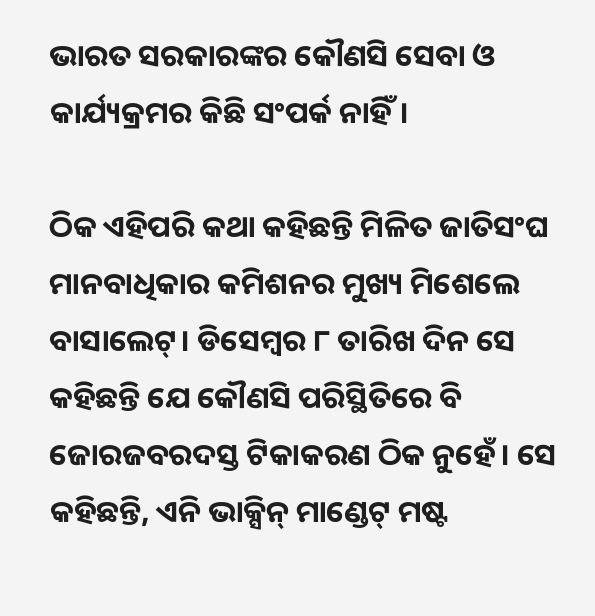ଭାରତ ସରକାରଙ୍କର କୌଣସି ସେବା ଓ କାର୍ଯ୍ୟକ୍ରମର କିଛି ସଂପର୍କ ନାହିଁ।

ଠିକ ଏହିପରି କଥା କହିଛନ୍ତି ମିଳିତ ଜାତିସଂଘ ମାନବାଧିକାର କମିଶନର ମୁଖ୍ୟ ମିଶେଲେ ବାସାଲେଟ୍‌। ଡିସେମ୍ବର ୮ ତାରିଖ ଦିନ ସେ କହିଛନ୍ତି ଯେ କୌଣସି ପରିସ୍ଥିତିରେ ବି ଜୋରଜବରଦସ୍ତ ଟିକାକରଣ ଠିକ ନୁହେଁ। ସେ କହିଛନ୍ତି, ଏନି ଭାକ୍ସିନ୍‌ ମାଣ୍ଡେଟ୍‌ ମଷ୍ଟ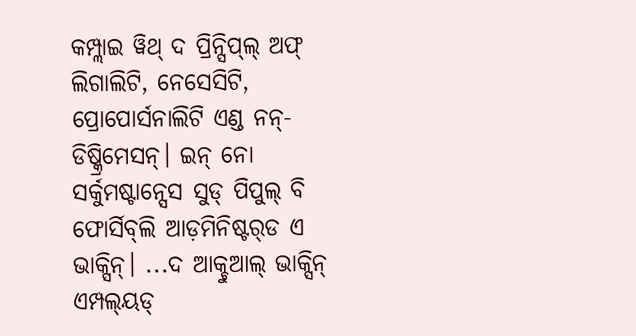କମ୍ପ୍ଲାଇ ୱିଥ୍‌ ଦ ପ୍ରିନ୍ସିପ୍‌ଲ୍‌ ଅଫ୍‌ ଲିଗାଲିଟି, ନେସେସିଟି, ପ୍ରୋପୋର୍ସନାଲିଟି ଏଣ୍ଡ ନନ୍-ଡିଷ୍କ୍ରିମେସନ୍‌। ଇନ୍‌ ନୋ ସର୍କୁମଷ୍ଟାନ୍ସେସ ସୁଡ୍‌ ପିପୁଲ୍‌ ବି ଫୋର୍ସିବ୍‌ଲି ଆଡ଼ମିନିଷ୍ଟର୍‌ଡ ଏ ଭାକ୍ସିନ୍‌। ...ଦ ଆକ୍ଚୁଆଲ୍‌ ଭାକ୍ସିନ୍‌ ଏମ୍ପଲ୍‌ୟଡ୍‌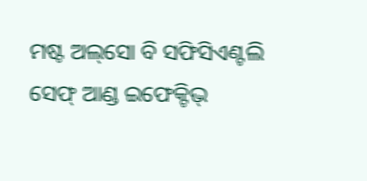ମଷ୍ଟ ଅଲ୍‌ସୋ ବି ସଫିସିଏଣ୍ଟଲି ସେଫ୍‌ ଆଣ୍ଡ ଇଫେକ୍ଟିଭ୍‌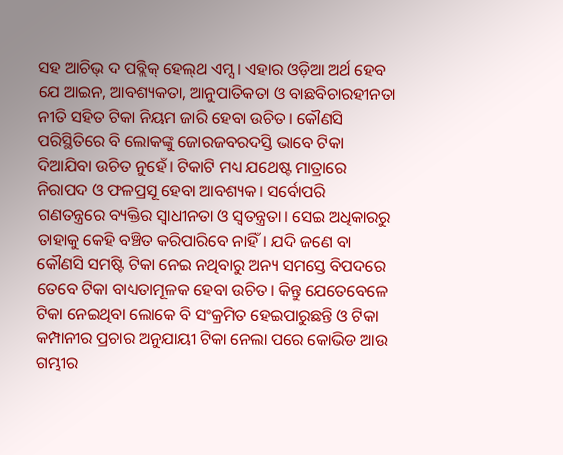ସହ ଆଚିଭ୍‌ ଦ ପବ୍ଲିକ୍‌ ହେଲ୍‌ଥ ଏମ୍ସ। ଏହାର ଓଡ଼ିଆ ଅର୍ଥ ହେବ ଯେ ଆଇନ, ଆବଶ୍ୟକତା, ଆନୁପାତିକତା ଓ ବାଛବିଚାରହୀନତା ନୀତି ସହିତ ଟିକା ନିୟମ ଜାରି ହେବା ଉଚିତ। କୌଣସି ପରିସ୍ଥିତିରେ ବି ଲୋକଙ୍କୁ ଜୋରଜବରଦସ୍ତି ଭାବେ ଟିକା ଦିଆଯିବା ଉଚିତ ନୁହେଁ। ଟିକାଟି ମଧ୍ୟ ଯଥେଷ୍ଟ ମାତ୍ରାରେ ନିରାପଦ ଓ ଫଳପ୍ରସୂ ହେବା ଆବଶ୍ୟକ। ସର୍ବୋପରି ଗଣତନ୍ତ୍ରରେ ବ୍ୟକ୍ତିର ସ୍ୱାଧୀନତା ଓ ସ୍ୱତନ୍ତ୍ରତା। ସେଇ ଅଧିକାରରୁ ତାହାକୁ କେହି ବଞ୍ଚିତ କରିପାରିବେ ନାହିଁ। ଯଦି ଜଣେ ବା କୌଣସି ସମଷ୍ଟି ଟିକା ନେଇ ନଥିବାରୁ ଅନ୍ୟ ସମସ୍ତେ ବିପଦରେ ତେବେ ଟିକା ବାଧ୍ୟତାମୂଳକ ହେବା ଉଚିତ। କିନ୍ତୁ ଯେତେବେଳେ ଟିକା ନେଇଥିବା ଲୋକେ ବି ସଂକ୍ରମିତ ହେଇପାରୁଛନ୍ତି ଓ ଟିକା କମ୍ପାନୀର ପ୍ରଚାର ଅନୁଯାୟୀ ଟିକା ନେଲା ପରେ କୋଭିଡ ଆଉ ଗମ୍ଭୀର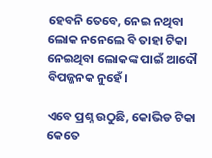ହେବନି ତେବେ, ନେଇ ନଥିବା ଲୋକ ନନେଲେ ବି ତାହା ଟିକା ନେଇଥିବା ଲୋକଙ୍କ ପାଇଁ ଆଦୌ ବିପଜ୍ଜନକ ନୁହେଁ।

ଏବେ ପ୍ରଶ୍ନ ଉଠୁଛି, କୋଭିଡ ଟିକା କେତେ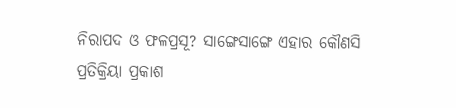ନିରାପଦ ଓ ଫଳପ୍ରସୂ? ସାଙ୍ଗେସାଙ୍ଗେ ଏହାର କୌଣସି ପ୍ରତିକ୍ରିୟା ପ୍ରକାଶ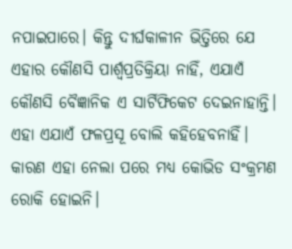ନପାଇପାରେ। କିନ୍ତୁ ଦୀର୍ଘକାଳୀନ ଭିତ୍ତିରେ ଯେ ଏହାର କୌଣସି ପାର୍ଶ୍ୱପ୍ରତିକ୍ରିୟା ନାହିଁ, ଏଯାଏଁ କୌଣସି ବୈଜ୍ଞାନିକ ଏ ସାର୍ଟିଫିକେଟ ଦେଇନାହାନ୍ତି। ଏହା ଏଯାଏଁ ଫଳପ୍ରସୂ ବୋଲି କହିହେବନାହିଁ। କାରଣ ଏହା ନେଲା ପରେ ମଧ୍ୟ କୋଭିଡ ସଂକ୍ରମଣ ରୋକି ହୋଇନି।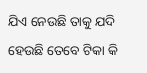ଯିଏ ନେଉଛି ତାକୁ ଯଦି ହେଉଛି ତେବେ ଟିକା କି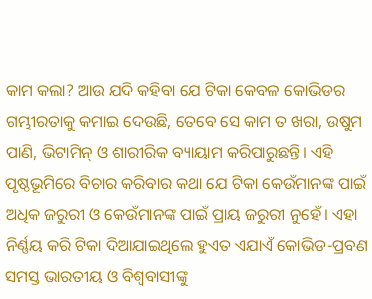କାମ କଲା? ଆଉ ଯଦି କହିବା ଯେ ଟିକା କେବଳ କୋଭିଡର ଗମ୍ଭୀରତାକୁ କମାଇ ଦେଉଛି, ତେବେ ସେ କାମ ତ ଖରା, ଉଷୁମ ପାଣି, ଭିଟାମିନ୍‌ ଓ ଶାରୀରିକ ବ୍ୟାୟାମ କରିପାରୁଛନ୍ତି। ଏହି ପୃଷ୍ଠଭୂମିରେ ବିଚାର କରିବାର କଥା ଯେ ଟିକା କେଉଁମାନଙ୍କ ପାଇଁ ଅଧିକ ଜରୁରୀ ଓ କେଉଁମାନଙ୍କ ପାଇଁ ପ୍ରାୟ ଜରୁରୀ ନୁହେଁ। ଏହା ନିର୍ଣ୍ଣୟ କରି ଟିକା ଦିଆଯାଇଥିଲେ ହୁଏତ ଏଯାଏଁ କୋଭିଡ-ପ୍ରବଣ ସମସ୍ତ ଭାରତୀୟ ଓ ବିଶ୍ୱବାସୀଙ୍କୁ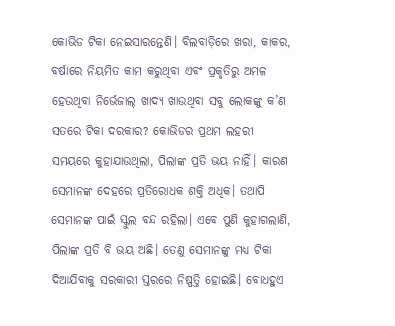କୋଭିଡ ଟିକା ନେଇସାରନ୍ତେଣି। ବିଲବାଡ଼ିରେ ଖରା, କାକର, ବର୍ଷାରେ ନିୟମିତ କାମ କରୁଥିବା ଏବଂ ପ୍ରକୃତିରୁ ଅମଳ ହେଉଥିବା ନିର୍ଭେଜାଲ୍ ଖାଦ୍ୟ ଖାଉଥିବା ସବୁ ଲୋକଙ୍କୁ କ’ଣ ସତରେ ଟିକା ଦରକାର? କୋଭିଡର ପ୍ରଥମ ଲହରୀ ସମୟରେ କୁହାଯାଉଥିଲା, ପିଲାଙ୍କ ପ୍ରତି ଭୟ ନାହିଁ। କାରଣ ସେମାନଙ୍କ ଦେହରେ ପ୍ରତିରୋଧକ ଶକ୍ତି ଅଧିକ। ତଥାପି ସେମାନଙ୍କ ପାଇଁ ସ୍କୁଲ ବନ୍ଦ ରହିଲା। ଏବେ ପୁଣି କୁହାଗଲାଣି, ପିଲାଙ୍କ ପ୍ରତି ବି ଭୟ ଅଛି। ତେଣୁ ସେମାନଙ୍କୁ ମଧ୍ୟ ଟିକା ଦିଆଯିବାକୁ ସରକାରୀ ସ୍ତରରେ ନିଷ୍ପତ୍ତି ହୋଇଛି। ବୋଧହୁଏ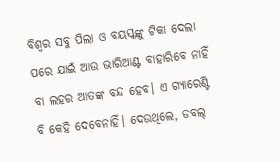ବିଶ୍ୱର ସବୁ ପିଲା ଓ ବୟସ୍କଙ୍କୁ ଟିକା ଦେଲା ପରେ ଯାଇଁ ଆଉ ଭାରିଆଣ୍ଟ ବାହାରିବେ ନାହିଁ ବା ଲହର ଆତଙ୍କ ବନ୍ଦ ହେବ। ଏ ଗ୍ୟାରେଣ୍ଟି ବି କେହି ଦେବେନାହିଁ। ଦେଉଥିଲେ, ଡବଲ୍‌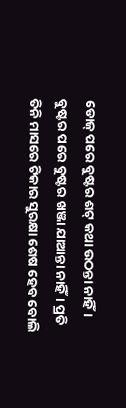ଡୋଜ୍‌ ପରେ ବୁଷ୍ଟର ଶଟ୍‌ କଥା ଉଠନ୍ତା ନାହିଁ। ବୁଷ୍ଟର ପରେ ବୁଷ୍ଟର ଖଞ୍ଜା ଯାଆନ୍ତା ନାହିଁ। ପ୍ରତି ତିନି ମାସରେ ଟିକାର ସୁରକ୍ଷା ଶେଷ ହେବ ବୋଲି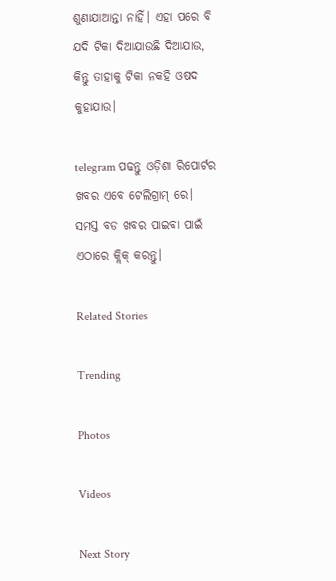ଶୁଣାଯାଆନ୍ତା ନାହିଁ। ଏହା ପରେ ବି ଯଦି ଟିକା ଦିଆଯାଉଛି ଦିଆଯାଉ, କିନ୍ତୁ ତାହାକୁ ଟିକା ନକହି ଓଷଦ କୁହାଯାଉ।

telegram ପଢନ୍ତୁ ଓଡ଼ିଶା ରିପୋର୍ଟର ଖବର ଏବେ ଟେଲିଗ୍ରାମ୍ ରେ। ସମସ୍ତ ବଡ ଖବର ପାଇବା ପାଇଁ ଏଠାରେ କ୍ଲିକ୍ କରନ୍ତୁ।

Related Stories

Trending

Photos

Videos

Next Story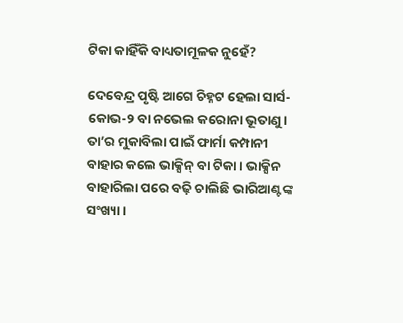ଟିକା କାହିଁକି ବାଧ୍ୟତାମୂଳକ ନୁହେଁ?

ଦେବେନ୍ଦ୍ର ପୃଷ୍ଟି ଆଗେ ଚିହ୍ନଟ ହେଲା ସାର୍ସ-କୋଭ-୨ ବା ନଭେଲ କରୋନା ଭୂତାଣୁ। ତା’ର ମୁକାବିଲା ପାଇଁ ଫାର୍ମା କମ୍ପାନୀ ବାହାର କଲେ ଭାକ୍ସିନ୍‌ ବା ଟିକା। ଭାକ୍ସିନ ବାହାରିଲା ପରେ ବଢ଼ି ଚାଲିଛି ଭାରିଆଣ୍ଟଙ୍କ ସଂଖ୍ୟା।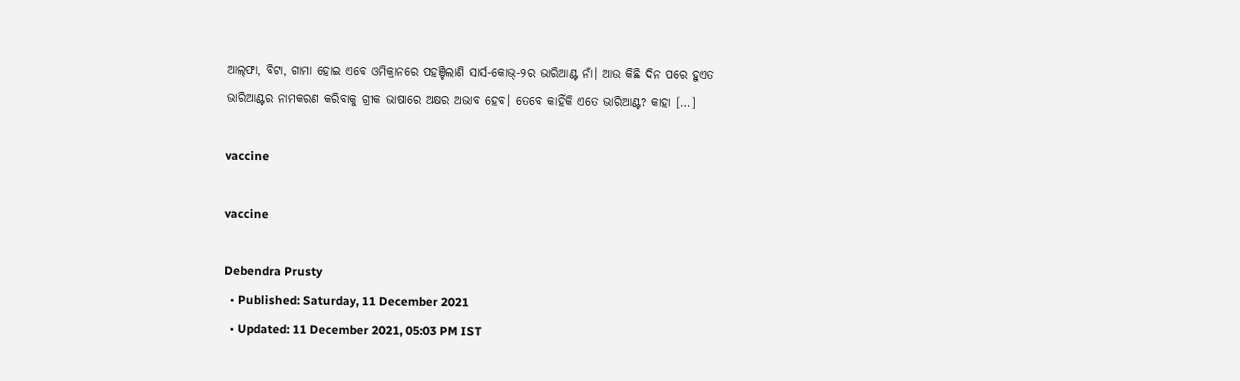ଆଲ୍‌ଫା, ବିଟା, ଗାମା ହୋଇ ଏବେ ଓମିକ୍ରାନରେ ପହଞ୍ଚିଲାଣି ସାର୍ସ-କୋଭ୍-୨ର ଭାରିଆଣ୍ଟ ନାଁ। ଆଉ କିଛି ଦିନ ପରେ ହୁଏତ ଭାରିଆଣ୍ଟର ନାମକରଣ କରିବାକୁ ଗ୍ରୀକ ଭାଷାରେ ଅକ୍ଷର ଅଭାବ ହେବ। ତେବେ କାହିଁକି ଏତେ ଭାରିଆଣ୍ଟ? କାହା […]

vaccine

vaccine

Debendra Prusty
  • Published: Saturday, 11 December 2021
  • Updated: 11 December 2021, 05:03 PM IST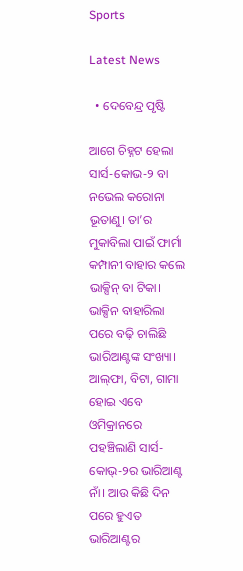Sports

Latest News

  • ଦେବେନ୍ଦ୍ର ପୃଷ୍ଟି

ଆଗେ ଚିହ୍ନଟ ହେଲା ସାର୍ସ-କୋଭ-୨ ବା ନଭେଲ କରୋନା ଭୂତାଣୁ। ତା’ର ମୁକାବିଲା ପାଇଁ ଫାର୍ମା କମ୍ପାନୀ ବାହାର କଲେ ଭାକ୍ସିନ୍‌ ବା ଟିକା। ଭାକ୍ସିନ ବାହାରିଲା ପରେ ବଢ଼ି ଚାଲିଛି ଭାରିଆଣ୍ଟଙ୍କ ସଂଖ୍ୟା। ଆଲ୍‌ଫା, ବିଟା, ଗାମା ହୋଇ ଏବେ ଓମିକ୍ରାନରେ ପହଞ୍ଚିଲାଣି ସାର୍ସ-କୋଭ୍-୨ର ଭାରିଆଣ୍ଟ ନାଁ। ଆଉ କିଛି ଦିନ ପରେ ହୁଏତ ଭାରିଆଣ୍ଟର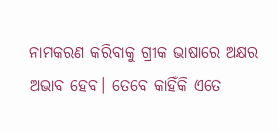ନାମକରଣ କରିବାକୁ ଗ୍ରୀକ ଭାଷାରେ ଅକ୍ଷର ଅଭାବ ହେବ। ତେବେ କାହିଁକି ଏତେ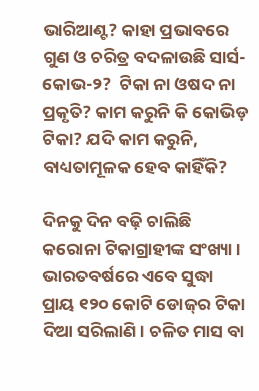ଭାରିଆଣ୍ଟ? କାହା ପ୍ରଭାବରେ ଗୁଣ ଓ ଚରିତ୍ର ବଦଳାଉଛି ସାର୍ସ-କୋଭ-୨?  ଟିକା ନା ଓଷଦ ନା ପ୍ରକୃତି? କାମ କରୁନି କି କୋଭିଡ଼ ଟିକା? ଯଦି କାମ କରୁନି, ବାଧ୍ୟତାମୂଳକ ହେବ କାହିଁକି?

ଦିନକୁ ଦିନ ବଢ଼ି ଚାଲିଛି କରୋନା ଟିକାଗ୍ରାହୀଙ୍କ ସଂଖ୍ୟା। ଭାରତବର୍ଷରେ ଏବେ ସୁଦ୍ଧା ପ୍ରାୟ ୧୨୦ କୋଟି ଡୋଜ୍‌ର ଟିକା ଦିଆ ସରିଲାଣି। ଚଳିତ ମାସ ବା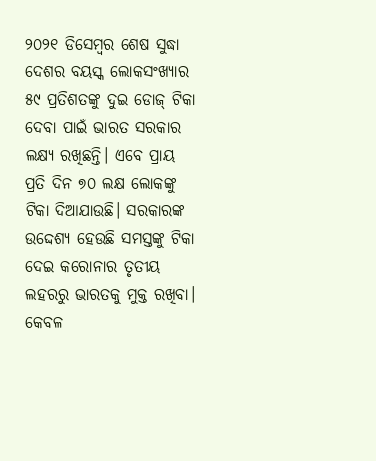୨୦୨୧ ଡିସେମ୍ବର ଶେଷ ସୁଦ୍ଧା ଦେଶର ବୟସ୍କ ଲୋକସଂଖ୍ୟାର ୫୯ ପ୍ରତିଶତଙ୍କୁ ଦୁଇ ଡୋଜ୍‌ ଟିକା ଦେବା ପାଇଁ ଭାରତ ସରକାର ଲକ୍ଷ୍ୟ ରଖିଛନ୍ତି। ଏବେ ପ୍ରାୟ ପ୍ରତି ଦିନ ୭୦ ଲକ୍ଷ ଲୋକଙ୍କୁ ଟିକା ଦିଆଯାଉଛି। ସରକାରଙ୍କ ଉଦ୍ଦେଶ୍ୟ ହେଉଛି ସମସ୍ତଙ୍କୁ ଟିକା ଦେଇ କରୋନାର ତୃତୀୟ ଲହରରୁ ଭାରତକୁ ମୁକ୍ତ ରଖିବା। କେବଳ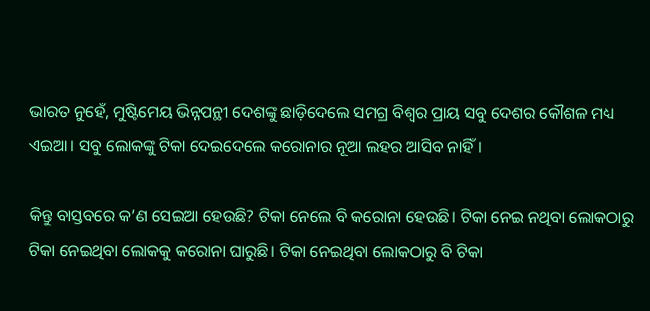ଭାରତ ନୁହେଁ, ମୁଷ୍ଟିମେୟ ଭିନ୍ନପନ୍ଥୀ ଦେଶଙ୍କୁ ଛାଡ଼ିଦେଲେ ସମଗ୍ର ବିଶ୍ୱର ପ୍ରାୟ ସବୁ ଦେଶର କୌଶଳ ମଧ୍ୟ ଏଇଆ। ସବୁ ଲୋକଙ୍କୁ ଟିକା ଦେଇଦେଲେ କରୋନାର ନୂଆ ଲହର ଆସିବ ନାହିଁ।

କିନ୍ତୁ ବାସ୍ତବରେ କ’ଣ ସେଇଆ ହେଉଛି? ଟିକା ନେଲେ ବି କରୋନା ହେଉଛି। ଟିକା ନେଇ ନଥିବା ଲୋକଠାରୁ ଟିକା ନେଇଥିବା ଲୋକକୁ କରୋନା ଘାରୁଛି। ଟିକା ନେଇଥିବା ଲୋକଠାରୁ ବି ଟିକା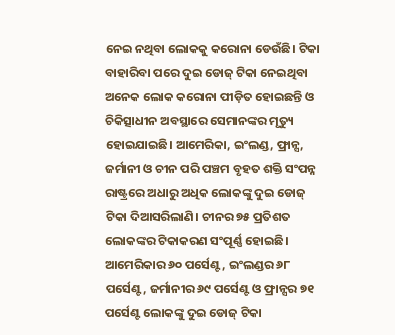ନେଇ ନଥିବା ଲୋକକୁ କରୋନା ଡେଉଁଛି। ଟିକା ବାହାରିବା ପରେ ଦୁଇ ଡୋଜ୍‌ ଟିକା ନେଇଥିବା ଅନେକ ଲୋକ କରୋନା ପୀଡ଼ିତ ହୋଇଛନ୍ତି ଓ ଚିକିତ୍ସାଧୀନ ଅବସ୍ଥାରେ ସେମାନଙ୍କର ମୃତ୍ୟୁ ହୋଇଯାଇଛି। ଆମେରିକା, ଇଂଲଣ୍ଡ, ଫ୍ରାନ୍ସ, ଜର୍ମାନୀ ଓ ଚୀନ ପରି ପଞ୍ଚମ ବୃହତ ଶକ୍ତି ସଂପନ୍ନ ରାଷ୍ଟ୍ରରେ ଅଧାରୁ ଅଧିକ ଲୋକଙ୍କୁ ଦୁଇ ଡୋଜ୍‌ ଟିକା ଦିଆସରିଲାଣି। ଚୀନର ୭୫ ପ୍ରତିଶତ ଲୋକଙ୍କର ଟିକାକରଣ ସଂପୂର୍ଣ୍ଣ ହୋଇଛି। ଆମେରିକାର ୬୦ ପର୍ସେଣ୍ଟ, ଇଂଲଣ୍ଡର ୬୮ ପର୍ସେଣ୍ଟ, ଜର୍ମାନୀର ୬୯ ପର୍ସେଣ୍ଟ ଓ ଫ୍ରାନ୍ସର ୭୧ ପର୍ସେଣ୍ଟ ଲୋକଙ୍କୁ ଦୁଇ ଡୋଜ୍‌ ଟିକା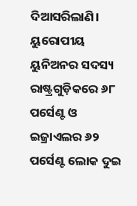ଦିଆସରିଲାଣି। ୟୁରୋପୀୟ ୟୁନିଅନର ସଦସ୍ୟ ରାଷ୍ଟ୍ରଗୁଡ଼ିକରେ ୬୮ ପର୍ସେଣ୍ଟ ଓ ଇଜ୍ରାଏଲର ୬୨ ପର୍ସେଣ୍ଟ ଲୋକ ଦୁଇ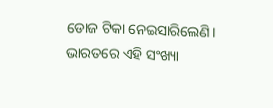ଡୋଜ ଟିକା ନେଇସାରିଲେଣି। ଭାରତରେ ଏହି ସଂଖ୍ୟା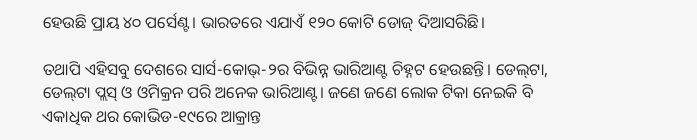ହେଉଛି ପ୍ରାୟ ୪୦ ପର୍ସେଣ୍ଟ। ଭାରତରେ ଏଯାଏଁ ୧୨୦ କୋଟି ଡୋଜ୍ ଦିଆସରିଛି।

ତଥାପି ଏହିସବୁ ଦେଶରେ ସାର୍ସ-କୋଭ୍‌-୨ର ବିଭିନ୍ନ ଭାରିଆଣ୍ଟ ଚିହ୍ନଟ ହେଉଛନ୍ତି। ଡେଲ୍‌ଟା, ଡେଲ୍‌ଟା ପ୍ଲସ୍‌ ଓ ଓମିକ୍ରନ ପରି ଅନେକ ଭାରିଆଣ୍ଟ। ଜଣେ ଜଣେ ଲୋକ ଟିକା ନେଇକି ବି ଏକାଧିକ ଥର କୋଭିଡ-୧୯ରେ ଆକ୍ରାନ୍ତ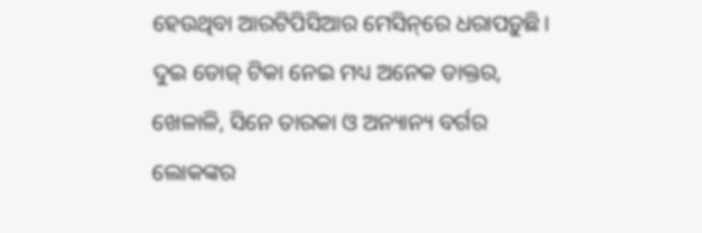ହେଉଥିବା ଆରଟିପିସିଆର ମେସିନ୍‌ରେ ଧରାପଡ଼ୁଛି। ଦୁଇ ଡୋଜ୍‌ ଟିକା ନେଇ ମଧ୍ୟ ଅନେକ ଡାକ୍ତର, ଖେଳାଳି, ସିନେ ତାରକା ଓ ଅନ୍ୟାନ୍ୟ ବର୍ଗର ଲୋକଙ୍କର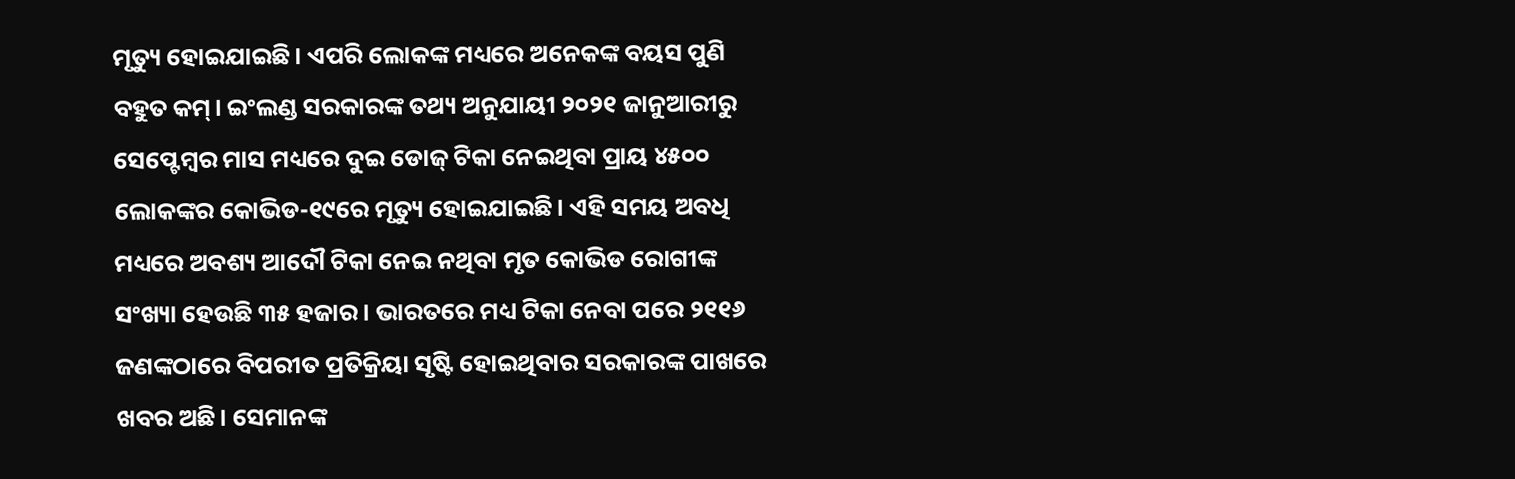ମୃତ୍ୟୁ ହୋଇଯାଇଛି। ଏପରି ଲୋକଙ୍କ ମଧ୍ୟରେ ଅନେକଙ୍କ ବୟସ ପୁଣି ବହୁତ କମ୍‌। ଇଂଲଣ୍ଡ ସରକାରଙ୍କ ତଥ୍ୟ ଅନୁଯାୟୀ ୨୦୨୧ ଜାନୁଆରୀରୁ ସେପ୍ଟେମ୍ବର ମାସ ମଧ୍ୟରେ ଦୁଇ ଡୋଜ୍‌ ଟିକା ନେଇଥିବା ପ୍ରାୟ ୪୫୦୦ ଲୋକଙ୍କର କୋଭିଡ-୧୯ରେ ମୃତ୍ୟୁ ହୋଇଯାଇଛି। ଏହି ସମୟ ଅବଧି ମଧ୍ୟରେ ଅବଶ୍ୟ ଆଦୌ ଟିକା ନେଇ ନଥିବା ମୃତ କୋଭିଡ ରୋଗୀଙ୍କ ସଂଖ୍ୟା ହେଉଛି ୩୫ ହଜାର। ଭାରତରେ ମଧ୍ୟ ଟିକା ନେବା ପରେ ୨୧୧୬ ଜଣଙ୍କଠାରେ ବିପରୀତ ପ୍ରତିକ୍ରିୟା ସୃଷ୍ଟି ହୋଇଥିବାର ସରକାରଙ୍କ ପାଖରେ ଖବର ଅଛି। ସେମାନଙ୍କ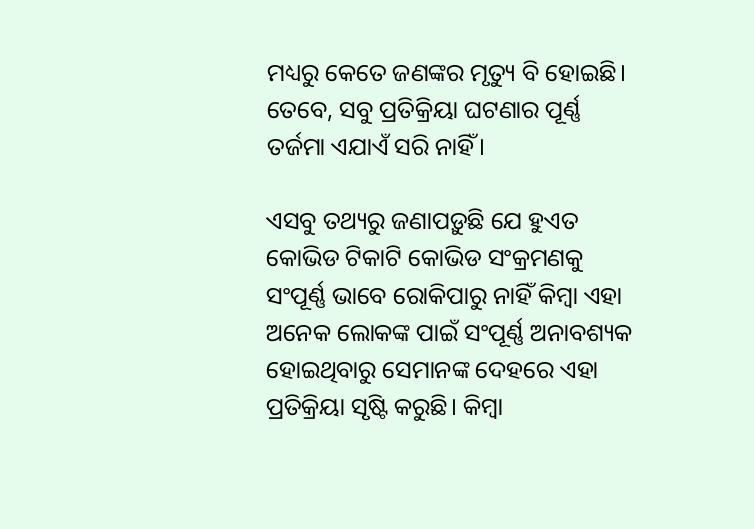ମଧ୍ୟରୁ କେତେ ଜଣଙ୍କର ମୃତ୍ୟୁ ବି ହୋଇଛି। ତେବେ, ସବୁ ପ୍ରତିକ୍ରିୟା ଘଟଣାର ପୂର୍ଣ୍ଣ ତର୍ଜମା ଏଯାଏଁ ସରି ନାହିଁ।

ଏସବୁ ତଥ୍ୟରୁ ଜଣାପଡ଼ୁଛି ଯେ ହୁଏତ କୋଭିଡ ଟିକାଟି କୋଭିଡ ସଂକ୍ରମଣକୁ ସଂପୂର୍ଣ୍ଣ ଭାବେ ରୋକିପାରୁ ନାହିଁ କିମ୍ବା ଏହା ଅନେକ ଲୋକଙ୍କ ପାଇଁ ସଂପୂର୍ଣ୍ଣ ଅନାବଶ୍ୟକ ହୋଇଥିବାରୁ ସେମାନଙ୍କ ଦେହରେ ଏହା ପ୍ରତିକ୍ରିୟା ସୃଷ୍ଟି କରୁଛି। କିମ୍ବା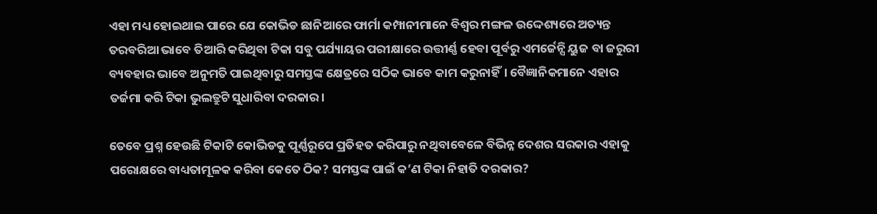ଏହା ମଧ୍ୟ ହୋଇଥାଇ ପାରେ ଯେ କୋଭିଡ ଛାନିଆରେ ଫାର୍ମା କମ୍ପାନୀମାନେ ବିଶ୍ୱର ମଙ୍ଗଳ ଉଦ୍ଦେଶ୍ୟରେ ଅତ୍ୟନ୍ତ ତରବରିଆ ଭାବେ ତିଆରି କରିଥିବା ଟିକା ସବୁ ପର୍ଯ୍ୟାୟର ପରୀକ୍ଷାରେ ଉତ୍ତୀର୍ଣ୍ଣ ହେବା ପୂର୍ବରୁ ଏମର୍ଜେନ୍ସି ୟୁଜ ବା ଜରୁରୀ ବ୍ୟବହାର ଭାବେ ଅନୁମତି ପାଇଥିବାରୁ ସମସ୍ତଙ୍କ କ୍ଷେତ୍ରରେ ସଠିକ ଭାବେ କାମ କରୁନାହିଁ। ବୈଜ୍ଞାନିକମାନେ ଏହାର ତର୍ଜମା କରି ଟିକା ଭୁଲତ୍ରୁଟି ସୁଧାରିବା ଦରକାର।

ତେବେ ପ୍ରଶ୍ନ ହେଉଛି ଟିକାଟି କୋଭିଡକୁ ପୂର୍ଣ୍ଣରୂପେ ପ୍ରତିହତ କରିପାରୁ ନଥିବାବେଳେ ବିଭିନ୍ନ ଦେଶର ସରକାର ଏହାକୁ ପରୋକ୍ଷରେ ବାଧ୍ୟତାମୂଳକ କରିବା କେତେ ଠିକ? ସମସ୍ତଙ୍କ ପାଇଁ କ’ଣ ଟିକା ନିହାତି ଦରକାର?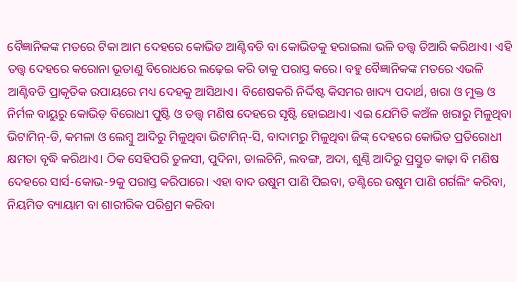ବୈଜ୍ଞାନିକଙ୍କ ମତରେ ଟିକା ଆମ ଦେହରେ କୋଭିଡ ଆଣ୍ଟିବଡି ବା କୋଭିଡକୁ ହରାଇଲା ଭଳି ତତ୍ତ୍ୱ ତିଆରି କରିଥାଏ। ଏହି ତତ୍ତ୍ୱ ଦେହରେ କରୋନା ଭୂତାଣୁ ବିରୋଧରେ ଲଢ଼େଇ କରି ତାକୁ ପରାସ୍ତ କରେ। ବହୁ ବୈଜ୍ଞାନିକଙ୍କ ମତରେ ଏଭଳି ଆଣ୍ଟିବଡି ପ୍ରାକୃତିକ ଉପାୟରେ ମଧ୍ୟ ଦେହକୁ ଆସିଥାଏ। ବିଶେଷକରି ନିର୍ଦ୍ଦିଷ୍ଟ କିସମର ଖାଦ୍ୟ ପଦାର୍ଥ, ଖରା ଓ ମୁକ୍ତ ଓ ନିର୍ମଳ ବାୟୁରୁ କୋଭିଡ଼ ବିରୋଧୀ ପୁଷ୍ଟି ଓ ତତ୍ତ୍ୱ ମଣିଷ ଦେହରେ ସୃଷ୍ଟି ହୋଇଥାଏ। ଏଇ ଯେମିତି କଅଁଳ ଖରାରୁ ମିଳୁଥିବା ଭିଟାମିନ୍‌-ଡି, କମଳା ଓ ଲେମ୍ବୁ ଆଦିରୁ ମିଳୁଥିବା ଭିଟାମିନ୍‌-ସି, ବାଦାମରୁ ମିଳୁଥିବା ଜିଙ୍କ୍‌ ଦେହରେ କୋଭିଡ ପ୍ରତିରୋଧୀ କ୍ଷମତା ବୃଦ୍ଧି କରିଥାଏ। ଠିକ ସେହିପରି ତୁଳସୀ, ପୁଦିନା, ଡାଲଚିନି, ଲବଙ୍ଗ, ଅଦା, ଶୁଣ୍ଠି ଆଦିରୁ ପ୍ରସ୍ତୁତ କାଢ଼ା ବି ମଣିଷ ଦେହରେ ସାର୍ସ-କୋଭ-୨କୁ ପରାସ୍ତ କରିପାରେ। ଏହା ବାଦ ଉଷୁମ ପାଣି ପିଇବା, ତଣ୍ଟିରେ ଉଷୁମ ପାଣି ଗର୍ଗଲିଂ କରିବା, ନିୟମିତ ବ୍ୟାୟାମ ବା ଶାରୀରିକ ପରିଶ୍ରମ କରିବା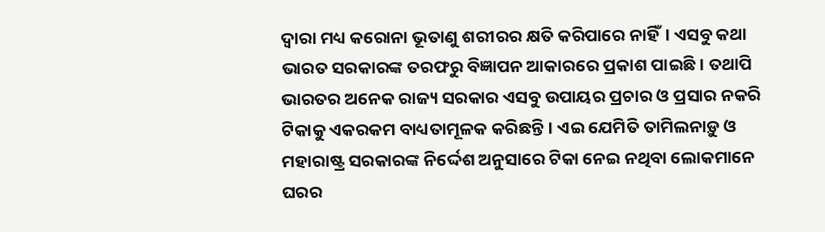ଦ୍ୱାରା ମଧ୍ୟ କରୋନା ଭୂତାଣୁ ଶରୀରର କ୍ଷତି କରିପାରେ ନାହିଁ। ଏସବୁ କଥା ଭାରତ ସରକାରଙ୍କ ତରଫରୁ ବିଜ୍ଞାପନ ଆକାରରେ ପ୍ରକାଶ ପାଇଛି। ତଥାପି ଭାରତର ଅନେକ ରାଜ୍ୟ ସରକାର ଏସବୁ ଉପାୟର ପ୍ରଚାର ଓ ପ୍ରସାର ନକରି ଟିକାକୁ ଏକରକମ ବାଧ୍ୟତାମୂଳକ କରିଛନ୍ତି। ଏଇ ଯେମିତି ତାମିଲନାଡ଼ୁ ଓ ମହାରାଷ୍ଟ୍ର ସରକାରଙ୍କ ନିର୍ଦ୍ଦେଶ ଅନୁସାରେ ଟିକା ନେଇ ନଥିବା ଲୋକମାନେ ଘରର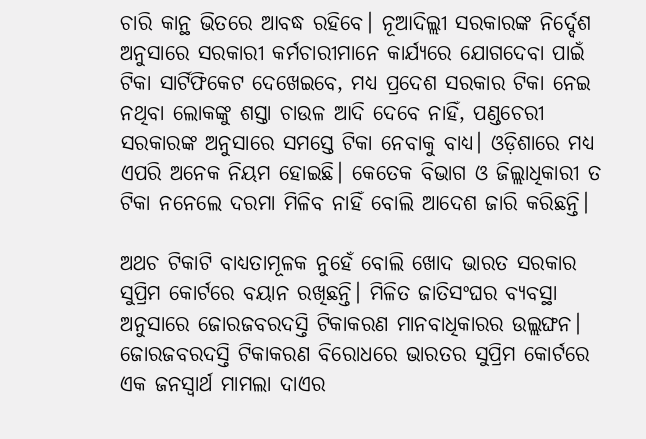ଚାରି କାନ୍ଥ ଭିତରେ ଆବଦ୍ଧ ରହିବେ। ନୂଆଦିଲ୍ଲୀ ସରକାରଙ୍କ ନିର୍ଦ୍ଦେଶ ଅନୁସାରେ ସରକାରୀ କର୍ମଚାରୀମାନେ କାର୍ଯ୍ୟରେ ଯୋଗଦେବା ପାଇଁ ଟିକା ସାର୍ଟିଫିକେଟ ଦେଖେଇବେ, ମଧ୍ୟ ପ୍ରଦେଶ ସରକାର ଟିକା ନେଇ ନଥିବା ଲୋକଙ୍କୁ ଶସ୍ତା ଚାଉଳ ଆଦି ଦେବେ ନାହିଁ, ପଣ୍ଡଚେରୀ ସରକାରଙ୍କ ଅନୁସାରେ ସମସ୍ତେ ଟିକା ନେବାକୁ ବାଧ୍ୟ। ଓଡ଼ିଶାରେ ମଧ୍ୟ ଏପରି ଅନେକ ନିୟମ ହୋଇଛି। କେତେକ ବିଭାଗ ଓ ଜିଲ୍ଲାଧିକାରୀ ତ ଟିକା ନନେଲେ ଦରମା ମିଳିବ ନାହିଁ ବୋଲି ଆଦେଶ ଜାରି କରିଛନ୍ତି।

ଅଥଚ ଟିକାଟି ବାଧ୍ୟତାମୂଳକ ନୁହେଁ ବୋଲି ଖୋଦ ଭାରତ ସରକାର ସୁପ୍ରିମ କୋର୍ଟରେ ବୟାନ ରଖିଛନ୍ତି। ମିଳିତ ଜାତିସଂଘର ବ୍ୟବସ୍ଥା ଅନୁସାରେ ଜୋରଜବରଦସ୍ତି ଟିକାକରଣ ମାନବାଧିକାରର ଉଲ୍ଲଙ୍ଘନ। ଜୋରଜବରଦସ୍ତି ଟିକାକରଣ ବିରୋଧରେ ଭାରତର ସୁପ୍ରିମ କୋର୍ଟରେ ଏକ ଜନସ୍ୱାର୍ଥ ମାମଲା ଦାଏର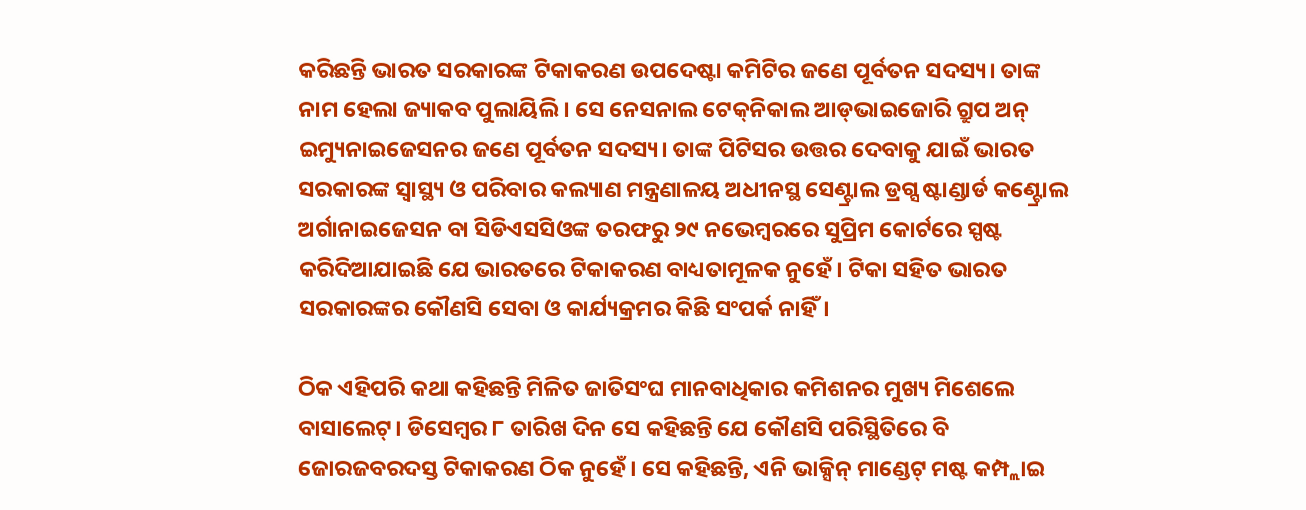କରିଛନ୍ତି ଭାରତ ସରକାରଙ୍କ ଟିକାକରଣ ଉପଦେଷ୍ଟା କମିଟିର ଜଣେ ପୂର୍ବତନ ସଦସ୍ୟ। ତାଙ୍କ ନାମ ହେଲା ଜ୍ୟାକବ ପୁଲାୟିଲି। ସେ ନେସନାଲ ଟେକ୍‌ନିକାଲ ଆଡ୍‌ଭାଇଜୋରି ଗ୍ରୁପ ଅନ୍‌ ଇମ୍ୟୁନାଇଜେସନର ଜଣେ ପୂର୍ବତନ ସଦସ୍ୟ। ତାଙ୍କ ପିଟିସର ଉତ୍ତର ଦେବାକୁ ଯାଇଁ ଭାରତ ସରକାରଙ୍କ ସ୍ୱାସ୍ଥ୍ୟ ଓ ପରିବାର କଲ୍ୟାଣ ମନ୍ତ୍ରଣାଳୟ ଅଧୀନସ୍ଥ ସେଣ୍ଟ୍ରାଲ ଡ୍ରଗ୍ସ ଷ୍ଟାଣ୍ଡାର୍ଡ କଣ୍ଟ୍ରୋଲ ଅର୍ଗାନାଇଜେସନ ବା ସିଡିଏସସିଓଙ୍କ ତରଫରୁ ୨୯ ନଭେମ୍ବରରେ ସୁପ୍ରିମ କୋର୍ଟରେ ସ୍ପଷ୍ଟ କରିଦିଆଯାଇଛି ଯେ ଭାରତରେ ଟିକାକରଣ ବାଧ୍ୟତାମୂଳକ ନୁହେଁ। ଟିକା ସହିତ ଭାରତ ସରକାରଙ୍କର କୌଣସି ସେବା ଓ କାର୍ଯ୍ୟକ୍ରମର କିଛି ସଂପର୍କ ନାହିଁ।

ଠିକ ଏହିପରି କଥା କହିଛନ୍ତି ମିଳିତ ଜାତିସଂଘ ମାନବାଧିକାର କମିଶନର ମୁଖ୍ୟ ମିଶେଲେ ବାସାଲେଟ୍‌। ଡିସେମ୍ବର ୮ ତାରିଖ ଦିନ ସେ କହିଛନ୍ତି ଯେ କୌଣସି ପରିସ୍ଥିତିରେ ବି ଜୋରଜବରଦସ୍ତ ଟିକାକରଣ ଠିକ ନୁହେଁ। ସେ କହିଛନ୍ତି, ଏନି ଭାକ୍ସିନ୍‌ ମାଣ୍ଡେଟ୍‌ ମଷ୍ଟ କମ୍ପ୍ଲାଇ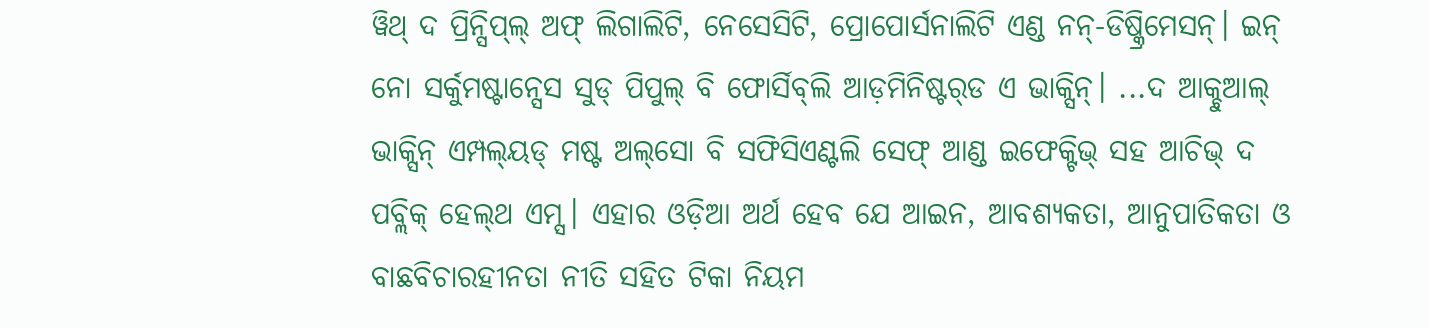ୱିଥ୍‌ ଦ ପ୍ରିନ୍ସିପ୍‌ଲ୍‌ ଅଫ୍‌ ଲିଗାଲିଟି, ନେସେସିଟି, ପ୍ରୋପୋର୍ସନାଲିଟି ଏଣ୍ଡ ନନ୍-ଡିଷ୍କ୍ରିମେସନ୍‌। ଇନ୍‌ ନୋ ସର୍କୁମଷ୍ଟାନ୍ସେସ ସୁଡ୍‌ ପିପୁଲ୍‌ ବି ଫୋର୍ସିବ୍‌ଲି ଆଡ଼ମିନିଷ୍ଟର୍‌ଡ ଏ ଭାକ୍ସିନ୍‌। ...ଦ ଆକ୍ଚୁଆଲ୍‌ ଭାକ୍ସିନ୍‌ ଏମ୍ପଲ୍‌ୟଡ୍‌ ମଷ୍ଟ ଅଲ୍‌ସୋ ବି ସଫିସିଏଣ୍ଟଲି ସେଫ୍‌ ଆଣ୍ଡ ଇଫେକ୍ଟିଭ୍‌ ସହ ଆଚିଭ୍‌ ଦ ପବ୍ଲିକ୍‌ ହେଲ୍‌ଥ ଏମ୍ସ। ଏହାର ଓଡ଼ିଆ ଅର୍ଥ ହେବ ଯେ ଆଇନ, ଆବଶ୍ୟକତା, ଆନୁପାତିକତା ଓ ବାଛବିଚାରହୀନତା ନୀତି ସହିତ ଟିକା ନିୟମ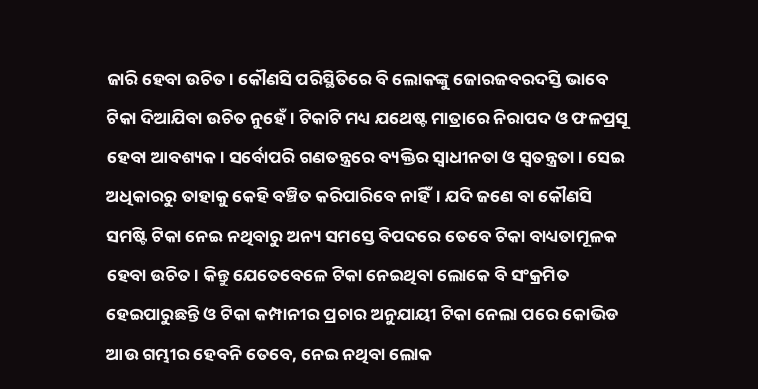ଜାରି ହେବା ଉଚିତ। କୌଣସି ପରିସ୍ଥିତିରେ ବି ଲୋକଙ୍କୁ ଜୋରଜବରଦସ୍ତି ଭାବେ ଟିକା ଦିଆଯିବା ଉଚିତ ନୁହେଁ। ଟିକାଟି ମଧ୍ୟ ଯଥେଷ୍ଟ ମାତ୍ରାରେ ନିରାପଦ ଓ ଫଳପ୍ରସୂ ହେବା ଆବଶ୍ୟକ। ସର୍ବୋପରି ଗଣତନ୍ତ୍ରରେ ବ୍ୟକ୍ତିର ସ୍ୱାଧୀନତା ଓ ସ୍ୱତନ୍ତ୍ରତା। ସେଇ ଅଧିକାରରୁ ତାହାକୁ କେହି ବଞ୍ଚିତ କରିପାରିବେ ନାହିଁ। ଯଦି ଜଣେ ବା କୌଣସି ସମଷ୍ଟି ଟିକା ନେଇ ନଥିବାରୁ ଅନ୍ୟ ସମସ୍ତେ ବିପଦରେ ତେବେ ଟିକା ବାଧ୍ୟତାମୂଳକ ହେବା ଉଚିତ। କିନ୍ତୁ ଯେତେବେଳେ ଟିକା ନେଇଥିବା ଲୋକେ ବି ସଂକ୍ରମିତ ହେଇପାରୁଛନ୍ତି ଓ ଟିକା କମ୍ପାନୀର ପ୍ରଚାର ଅନୁଯାୟୀ ଟିକା ନେଲା ପରେ କୋଭିଡ ଆଉ ଗମ୍ଭୀର ହେବନି ତେବେ, ନେଇ ନଥିବା ଲୋକ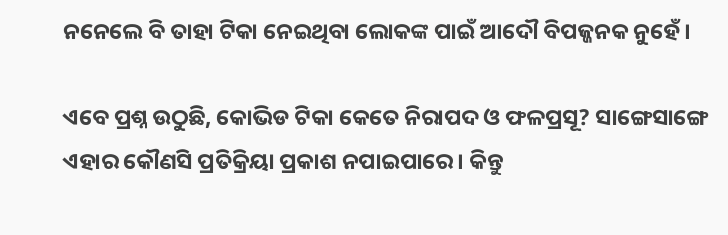ନନେଲେ ବି ତାହା ଟିକା ନେଇଥିବା ଲୋକଙ୍କ ପାଇଁ ଆଦୌ ବିପଜ୍ଜନକ ନୁହେଁ।

ଏବେ ପ୍ରଶ୍ନ ଉଠୁଛି, କୋଭିଡ ଟିକା କେତେ ନିରାପଦ ଓ ଫଳପ୍ରସୂ? ସାଙ୍ଗେସାଙ୍ଗେ ଏହାର କୌଣସି ପ୍ରତିକ୍ରିୟା ପ୍ରକାଶ ନପାଇପାରେ। କିନ୍ତୁ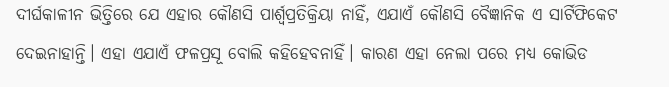ଦୀର୍ଘକାଳୀନ ଭିତ୍ତିରେ ଯେ ଏହାର କୌଣସି ପାର୍ଶ୍ୱପ୍ରତିକ୍ରିୟା ନାହିଁ, ଏଯାଏଁ କୌଣସି ବୈଜ୍ଞାନିକ ଏ ସାର୍ଟିଫିକେଟ ଦେଇନାହାନ୍ତି। ଏହା ଏଯାଏଁ ଫଳପ୍ରସୂ ବୋଲି କହିହେବନାହିଁ। କାରଣ ଏହା ନେଲା ପରେ ମଧ୍ୟ କୋଭିଡ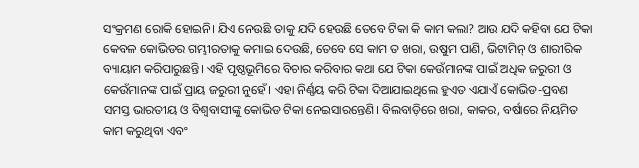ସଂକ୍ରମଣ ରୋକି ହୋଇନି। ଯିଏ ନେଉଛି ତାକୁ ଯଦି ହେଉଛି ତେବେ ଟିକା କି କାମ କଲା? ଆଉ ଯଦି କହିବା ଯେ ଟିକା କେବଳ କୋଭିଡର ଗମ୍ଭୀରତାକୁ କମାଇ ଦେଉଛି, ତେବେ ସେ କାମ ତ ଖରା, ଉଷୁମ ପାଣି, ଭିଟାମିନ୍‌ ଓ ଶାରୀରିକ ବ୍ୟାୟାମ କରିପାରୁଛନ୍ତି। ଏହି ପୃଷ୍ଠଭୂମିରେ ବିଚାର କରିବାର କଥା ଯେ ଟିକା କେଉଁମାନଙ୍କ ପାଇଁ ଅଧିକ ଜରୁରୀ ଓ କେଉଁମାନଙ୍କ ପାଇଁ ପ୍ରାୟ ଜରୁରୀ ନୁହେଁ। ଏହା ନିର୍ଣ୍ଣୟ କରି ଟିକା ଦିଆଯାଇଥିଲେ ହୁଏତ ଏଯାଏଁ କୋଭିଡ-ପ୍ରବଣ ସମସ୍ତ ଭାରତୀୟ ଓ ବିଶ୍ୱବାସୀଙ୍କୁ କୋଭିଡ ଟିକା ନେଇସାରନ୍ତେଣି। ବିଲବାଡ଼ିରେ ଖରା, କାକର, ବର୍ଷାରେ ନିୟମିତ କାମ କରୁଥିବା ଏବଂ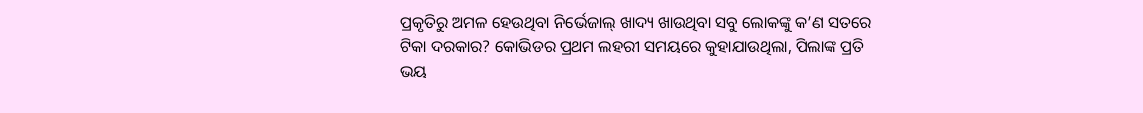ପ୍ରକୃତିରୁ ଅମଳ ହେଉଥିବା ନିର୍ଭେଜାଲ୍ ଖାଦ୍ୟ ଖାଉଥିବା ସବୁ ଲୋକଙ୍କୁ କ’ଣ ସତରେ ଟିକା ଦରକାର? କୋଭିଡର ପ୍ରଥମ ଲହରୀ ସମୟରେ କୁହାଯାଉଥିଲା, ପିଲାଙ୍କ ପ୍ରତି ଭୟ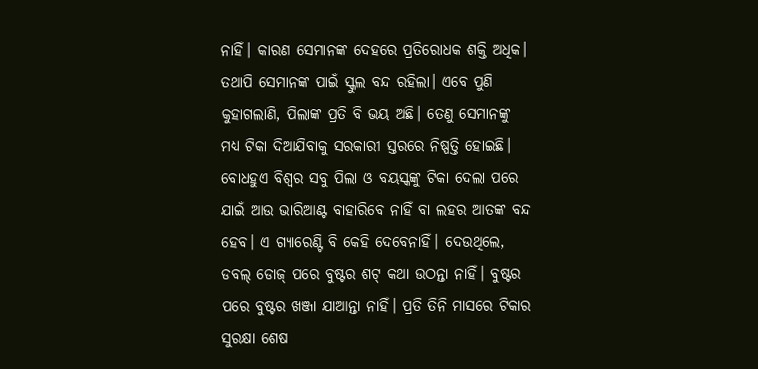ନାହିଁ। କାରଣ ସେମାନଙ୍କ ଦେହରେ ପ୍ରତିରୋଧକ ଶକ୍ତି ଅଧିକ। ତଥାପି ସେମାନଙ୍କ ପାଇଁ ସ୍କୁଲ ବନ୍ଦ ରହିଲା। ଏବେ ପୁଣି କୁହାଗଲାଣି, ପିଲାଙ୍କ ପ୍ରତି ବି ଭୟ ଅଛି। ତେଣୁ ସେମାନଙ୍କୁ ମଧ୍ୟ ଟିକା ଦିଆଯିବାକୁ ସରକାରୀ ସ୍ତରରେ ନିଷ୍ପତ୍ତି ହୋଇଛି। ବୋଧହୁଏ ବିଶ୍ୱର ସବୁ ପିଲା ଓ ବୟସ୍କଙ୍କୁ ଟିକା ଦେଲା ପରେ ଯାଇଁ ଆଉ ଭାରିଆଣ୍ଟ ବାହାରିବେ ନାହିଁ ବା ଲହର ଆତଙ୍କ ବନ୍ଦ ହେବ। ଏ ଗ୍ୟାରେଣ୍ଟି ବି କେହି ଦେବେନାହିଁ। ଦେଉଥିଲେ, ଡବଲ୍‌ ଡୋଜ୍‌ ପରେ ବୁଷ୍ଟର ଶଟ୍‌ କଥା ଉଠନ୍ତା ନାହିଁ। ବୁଷ୍ଟର ପରେ ବୁଷ୍ଟର ଖଞ୍ଜା ଯାଆନ୍ତା ନାହିଁ। ପ୍ରତି ତିନି ମାସରେ ଟିକାର ସୁରକ୍ଷା ଶେଷ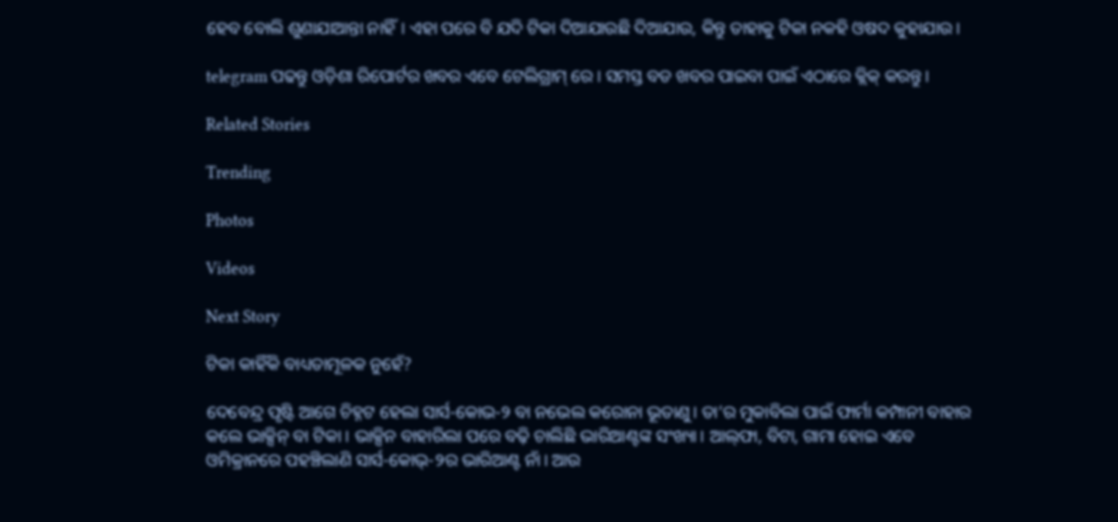ହେବ ବୋଲି ଶୁଣାଯାଆନ୍ତା ନାହିଁ। ଏହା ପରେ ବି ଯଦି ଟିକା ଦିଆଯାଉଛି ଦିଆଯାଉ, କିନ୍ତୁ ତାହାକୁ ଟିକା ନକହି ଓଷଦ କୁହାଯାଉ।

telegram ପଢନ୍ତୁ ଓଡ଼ିଶା ରିପୋର୍ଟର ଖବର ଏବେ ଟେଲିଗ୍ରାମ୍ ରେ। ସମସ୍ତ ବଡ ଖବର ପାଇବା ପାଇଁ ଏଠାରେ କ୍ଲିକ୍ କରନ୍ତୁ।

Related Stories

Trending

Photos

Videos

Next Story

ଟିକା କାହିଁକି ବାଧ୍ୟତାମୂଳକ ନୁହେଁ?

ଦେବେନ୍ଦ୍ର ପୃଷ୍ଟି ଆଗେ ଚିହ୍ନଟ ହେଲା ସାର୍ସ-କୋଭ-୨ ବା ନଭେଲ କରୋନା ଭୂତାଣୁ। ତା’ର ମୁକାବିଲା ପାଇଁ ଫାର୍ମା କମ୍ପାନୀ ବାହାର କଲେ ଭାକ୍ସିନ୍‌ ବା ଟିକା। ଭାକ୍ସିନ ବାହାରିଲା ପରେ ବଢ଼ି ଚାଲିଛି ଭାରିଆଣ୍ଟଙ୍କ ସଂଖ୍ୟା। ଆଲ୍‌ଫା, ବିଟା, ଗାମା ହୋଇ ଏବେ ଓମିକ୍ରାନରେ ପହଞ୍ଚିଲାଣି ସାର୍ସ-କୋଭ୍-୨ର ଭାରିଆଣ୍ଟ ନାଁ। ଆଉ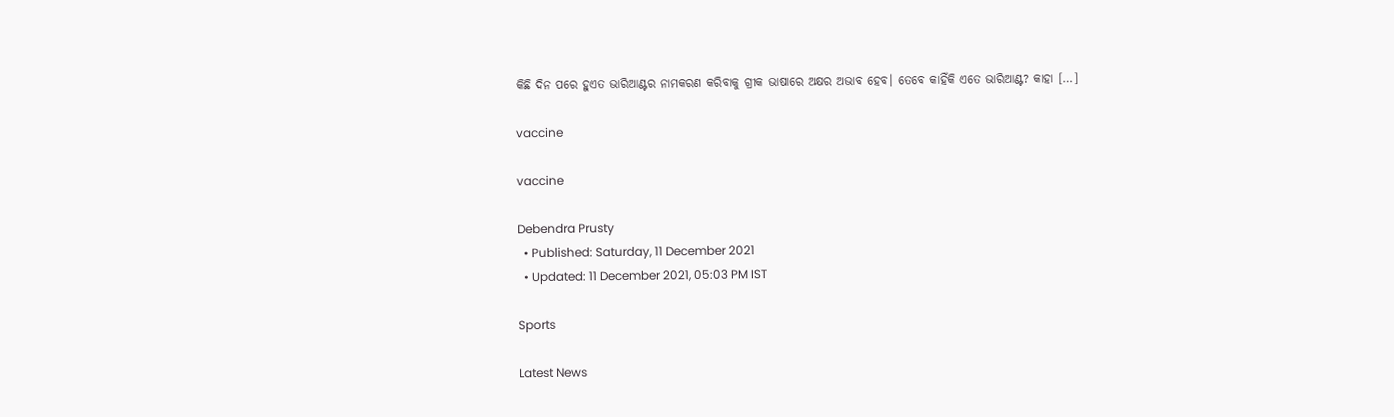କିଛି ଦିନ ପରେ ହୁଏତ ଭାରିଆଣ୍ଟର ନାମକରଣ କରିବାକୁ ଗ୍ରୀକ ଭାଷାରେ ଅକ୍ଷର ଅଭାବ ହେବ। ତେବେ କାହିଁକି ଏତେ ଭାରିଆଣ୍ଟ? କାହା […]

vaccine

vaccine

Debendra Prusty
  • Published: Saturday, 11 December 2021
  • Updated: 11 December 2021, 05:03 PM IST

Sports

Latest News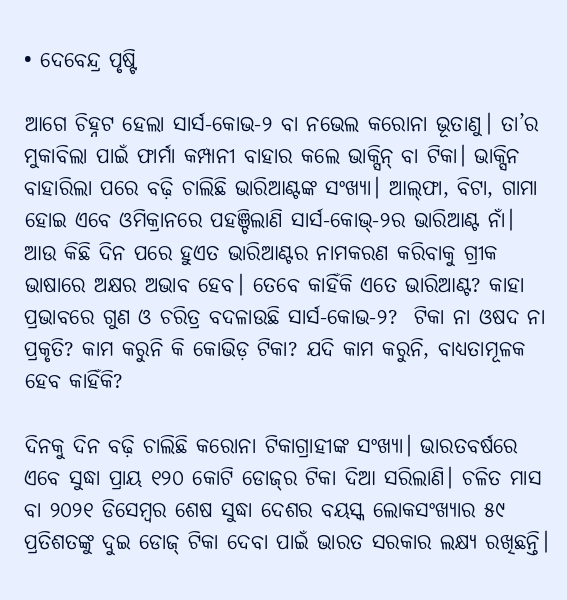• ଦେବେନ୍ଦ୍ର ପୃଷ୍ଟି

ଆଗେ ଚିହ୍ନଟ ହେଲା ସାର୍ସ-କୋଭ-୨ ବା ନଭେଲ କରୋନା ଭୂତାଣୁ। ତା’ର ମୁକାବିଲା ପାଇଁ ଫାର୍ମା କମ୍ପାନୀ ବାହାର କଲେ ଭାକ୍ସିନ୍‌ ବା ଟିକା। ଭାକ୍ସିନ ବାହାରିଲା ପରେ ବଢ଼ି ଚାଲିଛି ଭାରିଆଣ୍ଟଙ୍କ ସଂଖ୍ୟା। ଆଲ୍‌ଫା, ବିଟା, ଗାମା ହୋଇ ଏବେ ଓମିକ୍ରାନରେ ପହଞ୍ଚିଲାଣି ସାର୍ସ-କୋଭ୍-୨ର ଭାରିଆଣ୍ଟ ନାଁ। ଆଉ କିଛି ଦିନ ପରେ ହୁଏତ ଭାରିଆଣ୍ଟର ନାମକରଣ କରିବାକୁ ଗ୍ରୀକ ଭାଷାରେ ଅକ୍ଷର ଅଭାବ ହେବ। ତେବେ କାହିଁକି ଏତେ ଭାରିଆଣ୍ଟ? କାହା ପ୍ରଭାବରେ ଗୁଣ ଓ ଚରିତ୍ର ବଦଳାଉଛି ସାର୍ସ-କୋଭ-୨?  ଟିକା ନା ଓଷଦ ନା ପ୍ରକୃତି? କାମ କରୁନି କି କୋଭିଡ଼ ଟିକା? ଯଦି କାମ କରୁନି, ବାଧ୍ୟତାମୂଳକ ହେବ କାହିଁକି?

ଦିନକୁ ଦିନ ବଢ଼ି ଚାଲିଛି କରୋନା ଟିକାଗ୍ରାହୀଙ୍କ ସଂଖ୍ୟା। ଭାରତବର୍ଷରେ ଏବେ ସୁଦ୍ଧା ପ୍ରାୟ ୧୨୦ କୋଟି ଡୋଜ୍‌ର ଟିକା ଦିଆ ସରିଲାଣି। ଚଳିତ ମାସ ବା ୨୦୨୧ ଡିସେମ୍ବର ଶେଷ ସୁଦ୍ଧା ଦେଶର ବୟସ୍କ ଲୋକସଂଖ୍ୟାର ୫୯ ପ୍ରତିଶତଙ୍କୁ ଦୁଇ ଡୋଜ୍‌ ଟିକା ଦେବା ପାଇଁ ଭାରତ ସରକାର ଲକ୍ଷ୍ୟ ରଖିଛନ୍ତି।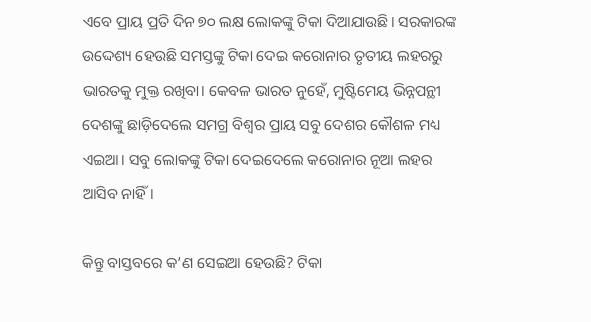ଏବେ ପ୍ରାୟ ପ୍ରତି ଦିନ ୭୦ ଲକ୍ଷ ଲୋକଙ୍କୁ ଟିକା ଦିଆଯାଉଛି। ସରକାରଙ୍କ ଉଦ୍ଦେଶ୍ୟ ହେଉଛି ସମସ୍ତଙ୍କୁ ଟିକା ଦେଇ କରୋନାର ତୃତୀୟ ଲହରରୁ ଭାରତକୁ ମୁକ୍ତ ରଖିବା। କେବଳ ଭାରତ ନୁହେଁ, ମୁଷ୍ଟିମେୟ ଭିନ୍ନପନ୍ଥୀ ଦେଶଙ୍କୁ ଛାଡ଼ିଦେଲେ ସମଗ୍ର ବିଶ୍ୱର ପ୍ରାୟ ସବୁ ଦେଶର କୌଶଳ ମଧ୍ୟ ଏଇଆ। ସବୁ ଲୋକଙ୍କୁ ଟିକା ଦେଇଦେଲେ କରୋନାର ନୂଆ ଲହର ଆସିବ ନାହିଁ।

କିନ୍ତୁ ବାସ୍ତବରେ କ’ଣ ସେଇଆ ହେଉଛି? ଟିକା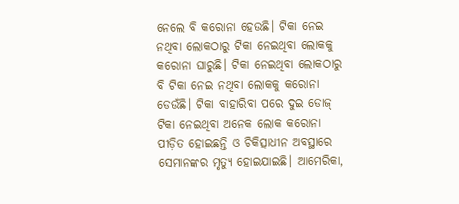ନେଲେ ବି କରୋନା ହେଉଛି। ଟିକା ନେଇ ନଥିବା ଲୋକଠାରୁ ଟିକା ନେଇଥିବା ଲୋକକୁ କରୋନା ଘାରୁଛି। ଟିକା ନେଇଥିବା ଲୋକଠାରୁ ବି ଟିକା ନେଇ ନଥିବା ଲୋକକୁ କରୋନା ଡେଉଁଛି। ଟିକା ବାହାରିବା ପରେ ଦୁଇ ଡୋଜ୍‌ ଟିକା ନେଇଥିବା ଅନେକ ଲୋକ କରୋନା ପୀଡ଼ିତ ହୋଇଛନ୍ତି ଓ ଚିକିତ୍ସାଧୀନ ଅବସ୍ଥାରେ ସେମାନଙ୍କର ମୃତ୍ୟୁ ହୋଇଯାଇଛି। ଆମେରିକା,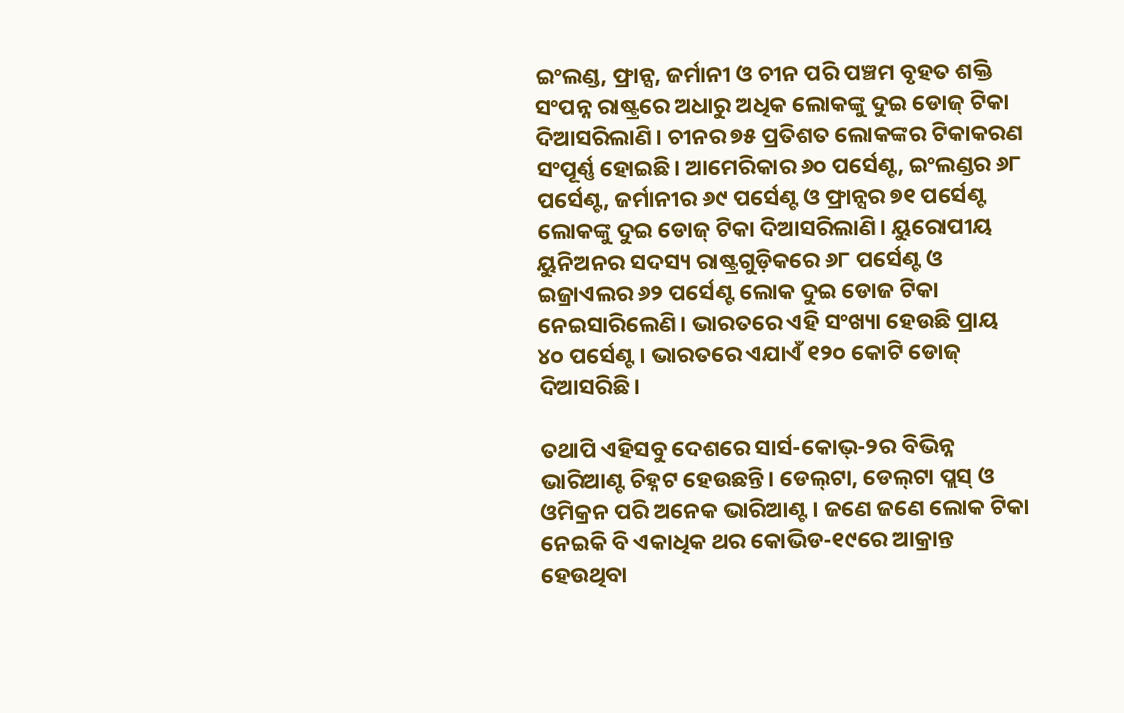ଇଂଲଣ୍ଡ, ଫ୍ରାନ୍ସ, ଜର୍ମାନୀ ଓ ଚୀନ ପରି ପଞ୍ଚମ ବୃହତ ଶକ୍ତି ସଂପନ୍ନ ରାଷ୍ଟ୍ରରେ ଅଧାରୁ ଅଧିକ ଲୋକଙ୍କୁ ଦୁଇ ଡୋଜ୍‌ ଟିକା ଦିଆସରିଲାଣି। ଚୀନର ୭୫ ପ୍ରତିଶତ ଲୋକଙ୍କର ଟିକାକରଣ ସଂପୂର୍ଣ୍ଣ ହୋଇଛି। ଆମେରିକାର ୬୦ ପର୍ସେଣ୍ଟ, ଇଂଲଣ୍ଡର ୬୮ ପର୍ସେଣ୍ଟ, ଜର୍ମାନୀର ୬୯ ପର୍ସେଣ୍ଟ ଓ ଫ୍ରାନ୍ସର ୭୧ ପର୍ସେଣ୍ଟ ଲୋକଙ୍କୁ ଦୁଇ ଡୋଜ୍‌ ଟିକା ଦିଆସରିଲାଣି। ୟୁରୋପୀୟ ୟୁନିଅନର ସଦସ୍ୟ ରାଷ୍ଟ୍ରଗୁଡ଼ିକରେ ୬୮ ପର୍ସେଣ୍ଟ ଓ ଇଜ୍ରାଏଲର ୬୨ ପର୍ସେଣ୍ଟ ଲୋକ ଦୁଇ ଡୋଜ ଟିକା ନେଇସାରିଲେଣି। ଭାରତରେ ଏହି ସଂଖ୍ୟା ହେଉଛି ପ୍ରାୟ ୪୦ ପର୍ସେଣ୍ଟ। ଭାରତରେ ଏଯାଏଁ ୧୨୦ କୋଟି ଡୋଜ୍ ଦିଆସରିଛି।

ତଥାପି ଏହିସବୁ ଦେଶରେ ସାର୍ସ-କୋଭ୍‌-୨ର ବିଭିନ୍ନ ଭାରିଆଣ୍ଟ ଚିହ୍ନଟ ହେଉଛନ୍ତି। ଡେଲ୍‌ଟା, ଡେଲ୍‌ଟା ପ୍ଲସ୍‌ ଓ ଓମିକ୍ରନ ପରି ଅନେକ ଭାରିଆଣ୍ଟ। ଜଣେ ଜଣେ ଲୋକ ଟିକା ନେଇକି ବି ଏକାଧିକ ଥର କୋଭିଡ-୧୯ରେ ଆକ୍ରାନ୍ତ ହେଉଥିବା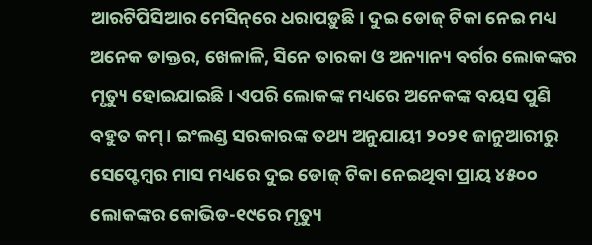ଆରଟିପିସିଆର ମେସିନ୍‌ରେ ଧରାପଡ଼ୁଛି। ଦୁଇ ଡୋଜ୍‌ ଟିକା ନେଇ ମଧ୍ୟ ଅନେକ ଡାକ୍ତର, ଖେଳାଳି, ସିନେ ତାରକା ଓ ଅନ୍ୟାନ୍ୟ ବର୍ଗର ଲୋକଙ୍କର ମୃତ୍ୟୁ ହୋଇଯାଇଛି। ଏପରି ଲୋକଙ୍କ ମଧ୍ୟରେ ଅନେକଙ୍କ ବୟସ ପୁଣି ବହୁତ କମ୍‌। ଇଂଲଣ୍ଡ ସରକାରଙ୍କ ତଥ୍ୟ ଅନୁଯାୟୀ ୨୦୨୧ ଜାନୁଆରୀରୁ ସେପ୍ଟେମ୍ବର ମାସ ମଧ୍ୟରେ ଦୁଇ ଡୋଜ୍‌ ଟିକା ନେଇଥିବା ପ୍ରାୟ ୪୫୦୦ ଲୋକଙ୍କର କୋଭିଡ-୧୯ରେ ମୃତ୍ୟୁ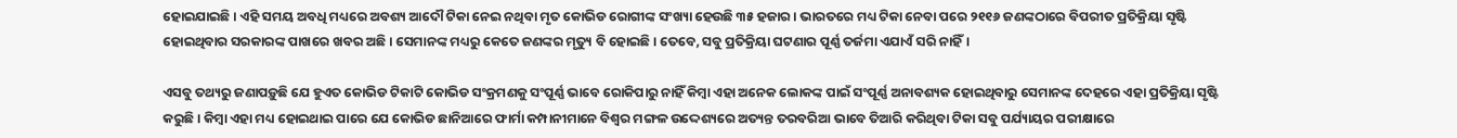ହୋଇଯାଇଛି। ଏହି ସମୟ ଅବଧି ମଧ୍ୟରେ ଅବଶ୍ୟ ଆଦୌ ଟିକା ନେଇ ନଥିବା ମୃତ କୋଭିଡ ରୋଗୀଙ୍କ ସଂଖ୍ୟା ହେଉଛି ୩୫ ହଜାର। ଭାରତରେ ମଧ୍ୟ ଟିକା ନେବା ପରେ ୨୧୧୬ ଜଣଙ୍କଠାରେ ବିପରୀତ ପ୍ରତିକ୍ରିୟା ସୃଷ୍ଟି ହୋଇଥିବାର ସରକାରଙ୍କ ପାଖରେ ଖବର ଅଛି। ସେମାନଙ୍କ ମଧ୍ୟରୁ କେତେ ଜଣଙ୍କର ମୃତ୍ୟୁ ବି ହୋଇଛି। ତେବେ, ସବୁ ପ୍ରତିକ୍ରିୟା ଘଟଣାର ପୂର୍ଣ୍ଣ ତର୍ଜମା ଏଯାଏଁ ସରି ନାହିଁ।

ଏସବୁ ତଥ୍ୟରୁ ଜଣାପଡ଼ୁଛି ଯେ ହୁଏତ କୋଭିଡ ଟିକାଟି କୋଭିଡ ସଂକ୍ରମଣକୁ ସଂପୂର୍ଣ୍ଣ ଭାବେ ରୋକିପାରୁ ନାହିଁ କିମ୍ବା ଏହା ଅନେକ ଲୋକଙ୍କ ପାଇଁ ସଂପୂର୍ଣ୍ଣ ଅନାବଶ୍ୟକ ହୋଇଥିବାରୁ ସେମାନଙ୍କ ଦେହରେ ଏହା ପ୍ରତିକ୍ରିୟା ସୃଷ୍ଟି କରୁଛି। କିମ୍ବା ଏହା ମଧ୍ୟ ହୋଇଥାଇ ପାରେ ଯେ କୋଭିଡ ଛାନିଆରେ ଫାର୍ମା କମ୍ପାନୀମାନେ ବିଶ୍ୱର ମଙ୍ଗଳ ଉଦ୍ଦେଶ୍ୟରେ ଅତ୍ୟନ୍ତ ତରବରିଆ ଭାବେ ତିଆରି କରିଥିବା ଟିକା ସବୁ ପର୍ଯ୍ୟାୟର ପରୀକ୍ଷାରେ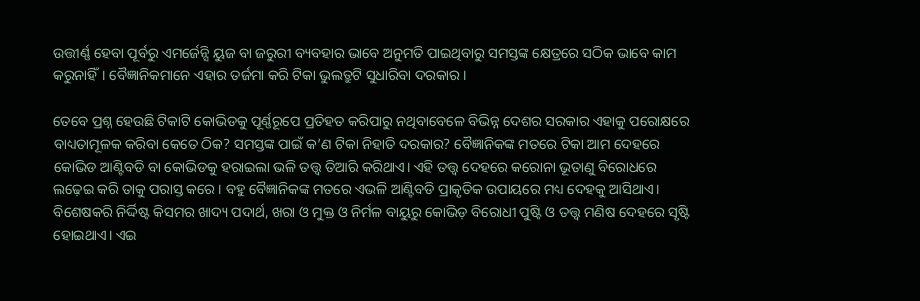ଉତ୍ତୀର୍ଣ୍ଣ ହେବା ପୂର୍ବରୁ ଏମର୍ଜେନ୍ସି ୟୁଜ ବା ଜରୁରୀ ବ୍ୟବହାର ଭାବେ ଅନୁମତି ପାଇଥିବାରୁ ସମସ୍ତଙ୍କ କ୍ଷେତ୍ରରେ ସଠିକ ଭାବେ କାମ କରୁନାହିଁ। ବୈଜ୍ଞାନିକମାନେ ଏହାର ତର୍ଜମା କରି ଟିକା ଭୁଲତ୍ରୁଟି ସୁଧାରିବା ଦରକାର।

ତେବେ ପ୍ରଶ୍ନ ହେଉଛି ଟିକାଟି କୋଭିଡକୁ ପୂର୍ଣ୍ଣରୂପେ ପ୍ରତିହତ କରିପାରୁ ନଥିବାବେଳେ ବିଭିନ୍ନ ଦେଶର ସରକାର ଏହାକୁ ପରୋକ୍ଷରେ ବାଧ୍ୟତାମୂଳକ କରିବା କେତେ ଠିକ? ସମସ୍ତଙ୍କ ପାଇଁ କ’ଣ ଟିକା ନିହାତି ଦରକାର? ବୈଜ୍ଞାନିକଙ୍କ ମତରେ ଟିକା ଆମ ଦେହରେ କୋଭିଡ ଆଣ୍ଟିବଡି ବା କୋଭିଡକୁ ହରାଇଲା ଭଳି ତତ୍ତ୍ୱ ତିଆରି କରିଥାଏ। ଏହି ତତ୍ତ୍ୱ ଦେହରେ କରୋନା ଭୂତାଣୁ ବିରୋଧରେ ଲଢ଼େଇ କରି ତାକୁ ପରାସ୍ତ କରେ। ବହୁ ବୈଜ୍ଞାନିକଙ୍କ ମତରେ ଏଭଳି ଆଣ୍ଟିବଡି ପ୍ରାକୃତିକ ଉପାୟରେ ମଧ୍ୟ ଦେହକୁ ଆସିଥାଏ। ବିଶେଷକରି ନିର୍ଦ୍ଦିଷ୍ଟ କିସମର ଖାଦ୍ୟ ପଦାର୍ଥ, ଖରା ଓ ମୁକ୍ତ ଓ ନିର୍ମଳ ବାୟୁରୁ କୋଭିଡ଼ ବିରୋଧୀ ପୁଷ୍ଟି ଓ ତତ୍ତ୍ୱ ମଣିଷ ଦେହରେ ସୃଷ୍ଟି ହୋଇଥାଏ। ଏଇ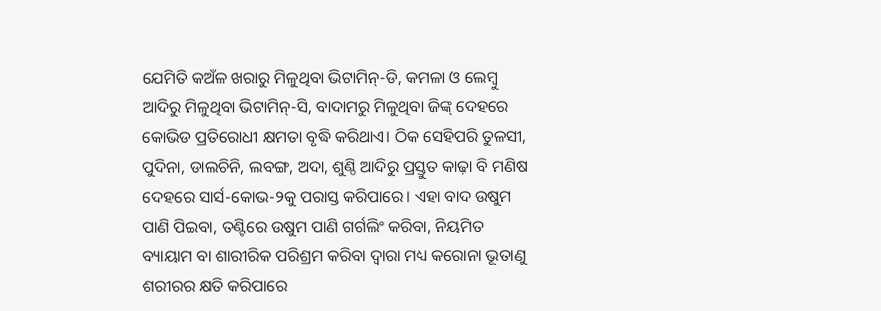ଯେମିତି କଅଁଳ ଖରାରୁ ମିଳୁଥିବା ଭିଟାମିନ୍‌-ଡି, କମଳା ଓ ଲେମ୍ବୁ ଆଦିରୁ ମିଳୁଥିବା ଭିଟାମିନ୍‌-ସି, ବାଦାମରୁ ମିଳୁଥିବା ଜିଙ୍କ୍‌ ଦେହରେ କୋଭିଡ ପ୍ରତିରୋଧୀ କ୍ଷମତା ବୃଦ୍ଧି କରିଥାଏ। ଠିକ ସେହିପରି ତୁଳସୀ, ପୁଦିନା, ଡାଲଚିନି, ଲବଙ୍ଗ, ଅଦା, ଶୁଣ୍ଠି ଆଦିରୁ ପ୍ରସ୍ତୁତ କାଢ଼ା ବି ମଣିଷ ଦେହରେ ସାର୍ସ-କୋଭ-୨କୁ ପରାସ୍ତ କରିପାରେ। ଏହା ବାଦ ଉଷୁମ ପାଣି ପିଇବା, ତଣ୍ଟିରେ ଉଷୁମ ପାଣି ଗର୍ଗଲିଂ କରିବା, ନିୟମିତ ବ୍ୟାୟାମ ବା ଶାରୀରିକ ପରିଶ୍ରମ କରିବା ଦ୍ୱାରା ମଧ୍ୟ କରୋନା ଭୂତାଣୁ ଶରୀରର କ୍ଷତି କରିପାରେ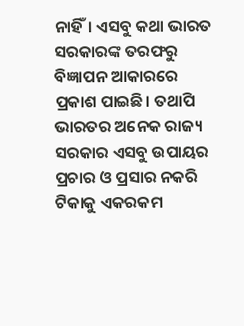ନାହିଁ। ଏସବୁ କଥା ଭାରତ ସରକାରଙ୍କ ତରଫରୁ ବିଜ୍ଞାପନ ଆକାରରେ ପ୍ରକାଶ ପାଇଛି। ତଥାପି ଭାରତର ଅନେକ ରାଜ୍ୟ ସରକାର ଏସବୁ ଉପାୟର ପ୍ରଚାର ଓ ପ୍ରସାର ନକରି ଟିକାକୁ ଏକରକମ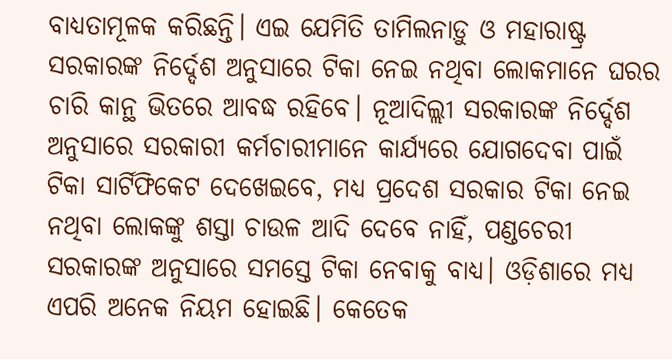ବାଧ୍ୟତାମୂଳକ କରିଛନ୍ତି। ଏଇ ଯେମିତି ତାମିଲନାଡ଼ୁ ଓ ମହାରାଷ୍ଟ୍ର ସରକାରଙ୍କ ନିର୍ଦ୍ଦେଶ ଅନୁସାରେ ଟିକା ନେଇ ନଥିବା ଲୋକମାନେ ଘରର ଚାରି କାନ୍ଥ ଭିତରେ ଆବଦ୍ଧ ରହିବେ। ନୂଆଦିଲ୍ଲୀ ସରକାରଙ୍କ ନିର୍ଦ୍ଦେଶ ଅନୁସାରେ ସରକାରୀ କର୍ମଚାରୀମାନେ କାର୍ଯ୍ୟରେ ଯୋଗଦେବା ପାଇଁ ଟିକା ସାର୍ଟିଫିକେଟ ଦେଖେଇବେ, ମଧ୍ୟ ପ୍ରଦେଶ ସରକାର ଟିକା ନେଇ ନଥିବା ଲୋକଙ୍କୁ ଶସ୍ତା ଚାଉଳ ଆଦି ଦେବେ ନାହିଁ, ପଣ୍ଡଚେରୀ ସରକାରଙ୍କ ଅନୁସାରେ ସମସ୍ତେ ଟିକା ନେବାକୁ ବାଧ୍ୟ। ଓଡ଼ିଶାରେ ମଧ୍ୟ ଏପରି ଅନେକ ନିୟମ ହୋଇଛି। କେତେକ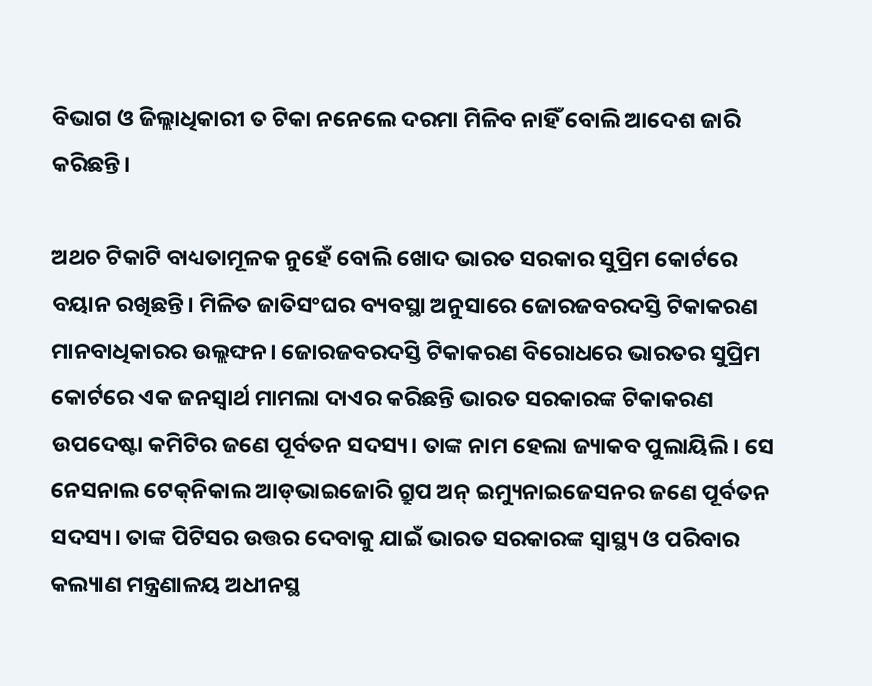ବିଭାଗ ଓ ଜିଲ୍ଲାଧିକାରୀ ତ ଟିକା ନନେଲେ ଦରମା ମିଳିବ ନାହିଁ ବୋଲି ଆଦେଶ ଜାରି କରିଛନ୍ତି।

ଅଥଚ ଟିକାଟି ବାଧ୍ୟତାମୂଳକ ନୁହେଁ ବୋଲି ଖୋଦ ଭାରତ ସରକାର ସୁପ୍ରିମ କୋର୍ଟରେ ବୟାନ ରଖିଛନ୍ତି। ମିଳିତ ଜାତିସଂଘର ବ୍ୟବସ୍ଥା ଅନୁସାରେ ଜୋରଜବରଦସ୍ତି ଟିକାକରଣ ମାନବାଧିକାରର ଉଲ୍ଲଙ୍ଘନ। ଜୋରଜବରଦସ୍ତି ଟିକାକରଣ ବିରୋଧରେ ଭାରତର ସୁପ୍ରିମ କୋର୍ଟରେ ଏକ ଜନସ୍ୱାର୍ଥ ମାମଲା ଦାଏର କରିଛନ୍ତି ଭାରତ ସରକାରଙ୍କ ଟିକାକରଣ ଉପଦେଷ୍ଟା କମିଟିର ଜଣେ ପୂର୍ବତନ ସଦସ୍ୟ। ତାଙ୍କ ନାମ ହେଲା ଜ୍ୟାକବ ପୁଲାୟିଲି। ସେ ନେସନାଲ ଟେକ୍‌ନିକାଲ ଆଡ୍‌ଭାଇଜୋରି ଗ୍ରୁପ ଅନ୍‌ ଇମ୍ୟୁନାଇଜେସନର ଜଣେ ପୂର୍ବତନ ସଦସ୍ୟ। ତାଙ୍କ ପିଟିସର ଉତ୍ତର ଦେବାକୁ ଯାଇଁ ଭାରତ ସରକାରଙ୍କ ସ୍ୱାସ୍ଥ୍ୟ ଓ ପରିବାର କଲ୍ୟାଣ ମନ୍ତ୍ରଣାଳୟ ଅଧୀନସ୍ଥ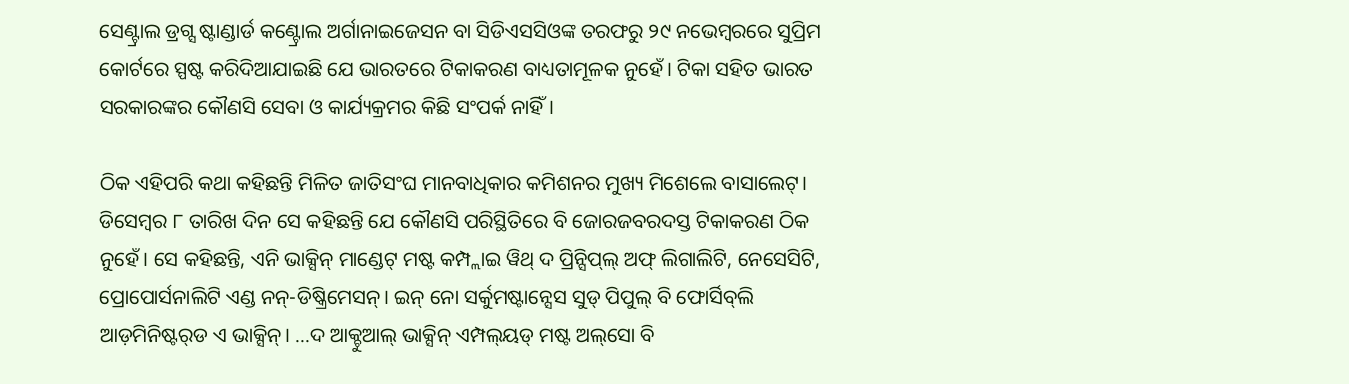ସେଣ୍ଟ୍ରାଲ ଡ୍ରଗ୍ସ ଷ୍ଟାଣ୍ଡାର୍ଡ କଣ୍ଟ୍ରୋଲ ଅର୍ଗାନାଇଜେସନ ବା ସିଡିଏସସିଓଙ୍କ ତରଫରୁ ୨୯ ନଭେମ୍ବରରେ ସୁପ୍ରିମ କୋର୍ଟରେ ସ୍ପଷ୍ଟ କରିଦିଆଯାଇଛି ଯେ ଭାରତରେ ଟିକାକରଣ ବାଧ୍ୟତାମୂଳକ ନୁହେଁ। ଟିକା ସହିତ ଭାରତ ସରକାରଙ୍କର କୌଣସି ସେବା ଓ କାର୍ଯ୍ୟକ୍ରମର କିଛି ସଂପର୍କ ନାହିଁ।

ଠିକ ଏହିପରି କଥା କହିଛନ୍ତି ମିଳିତ ଜାତିସଂଘ ମାନବାଧିକାର କମିଶନର ମୁଖ୍ୟ ମିଶେଲେ ବାସାଲେଟ୍‌। ଡିସେମ୍ବର ୮ ତାରିଖ ଦିନ ସେ କହିଛନ୍ତି ଯେ କୌଣସି ପରିସ୍ଥିତିରେ ବି ଜୋରଜବରଦସ୍ତ ଟିକାକରଣ ଠିକ ନୁହେଁ। ସେ କହିଛନ୍ତି, ଏନି ଭାକ୍ସିନ୍‌ ମାଣ୍ଡେଟ୍‌ ମଷ୍ଟ କମ୍ପ୍ଲାଇ ୱିଥ୍‌ ଦ ପ୍ରିନ୍ସିପ୍‌ଲ୍‌ ଅଫ୍‌ ଲିଗାଲିଟି, ନେସେସିଟି, ପ୍ରୋପୋର୍ସନାଲିଟି ଏଣ୍ଡ ନନ୍-ଡିଷ୍କ୍ରିମେସନ୍‌। ଇନ୍‌ ନୋ ସର୍କୁମଷ୍ଟାନ୍ସେସ ସୁଡ୍‌ ପିପୁଲ୍‌ ବି ଫୋର୍ସିବ୍‌ଲି ଆଡ଼ମିନିଷ୍ଟର୍‌ଡ ଏ ଭାକ୍ସିନ୍‌। ...ଦ ଆକ୍ଚୁଆଲ୍‌ ଭାକ୍ସିନ୍‌ ଏମ୍ପଲ୍‌ୟଡ୍‌ ମଷ୍ଟ ଅଲ୍‌ସୋ ବି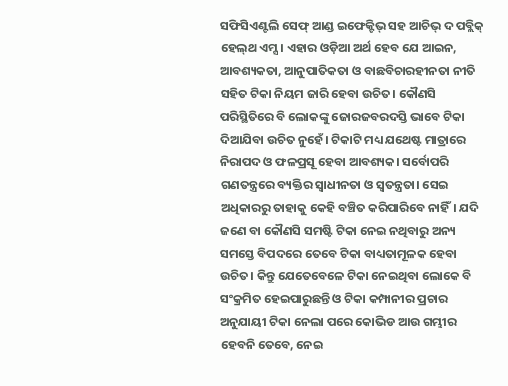ସଫିସିଏଣ୍ଟଲି ସେଫ୍‌ ଆଣ୍ଡ ଇଫେକ୍ଟିଭ୍‌ ସହ ଆଚିଭ୍‌ ଦ ପବ୍ଲିକ୍‌ ହେଲ୍‌ଥ ଏମ୍ସ। ଏହାର ଓଡ଼ିଆ ଅର୍ଥ ହେବ ଯେ ଆଇନ, ଆବଶ୍ୟକତା, ଆନୁପାତିକତା ଓ ବାଛବିଚାରହୀନତା ନୀତି ସହିତ ଟିକା ନିୟମ ଜାରି ହେବା ଉଚିତ। କୌଣସି ପରିସ୍ଥିତିରେ ବି ଲୋକଙ୍କୁ ଜୋରଜବରଦସ୍ତି ଭାବେ ଟିକା ଦିଆଯିବା ଉଚିତ ନୁହେଁ। ଟିକାଟି ମଧ୍ୟ ଯଥେଷ୍ଟ ମାତ୍ରାରେ ନିରାପଦ ଓ ଫଳପ୍ରସୂ ହେବା ଆବଶ୍ୟକ। ସର୍ବୋପରି ଗଣତନ୍ତ୍ରରେ ବ୍ୟକ୍ତିର ସ୍ୱାଧୀନତା ଓ ସ୍ୱତନ୍ତ୍ରତା। ସେଇ ଅଧିକାରରୁ ତାହାକୁ କେହି ବଞ୍ଚିତ କରିପାରିବେ ନାହିଁ। ଯଦି ଜଣେ ବା କୌଣସି ସମଷ୍ଟି ଟିକା ନେଇ ନଥିବାରୁ ଅନ୍ୟ ସମସ୍ତେ ବିପଦରେ ତେବେ ଟିକା ବାଧ୍ୟତାମୂଳକ ହେବା ଉଚିତ। କିନ୍ତୁ ଯେତେବେଳେ ଟିକା ନେଇଥିବା ଲୋକେ ବି ସଂକ୍ରମିତ ହେଇପାରୁଛନ୍ତି ଓ ଟିକା କମ୍ପାନୀର ପ୍ରଚାର ଅନୁଯାୟୀ ଟିକା ନେଲା ପରେ କୋଭିଡ ଆଉ ଗମ୍ଭୀର ହେବନି ତେବେ, ନେଇ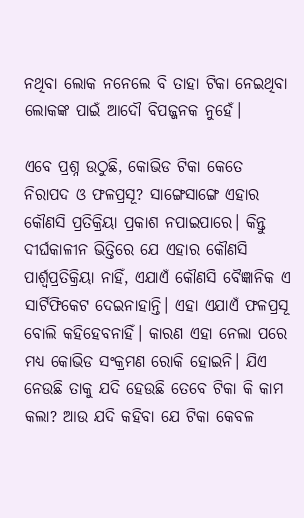ନଥିବା ଲୋକ ନନେଲେ ବି ତାହା ଟିକା ନେଇଥିବା ଲୋକଙ୍କ ପାଇଁ ଆଦୌ ବିପଜ୍ଜନକ ନୁହେଁ।

ଏବେ ପ୍ରଶ୍ନ ଉଠୁଛି, କୋଭିଡ ଟିକା କେତେ ନିରାପଦ ଓ ଫଳପ୍ରସୂ? ସାଙ୍ଗେସାଙ୍ଗେ ଏହାର କୌଣସି ପ୍ରତିକ୍ରିୟା ପ୍ରକାଶ ନପାଇପାରେ। କିନ୍ତୁ ଦୀର୍ଘକାଳୀନ ଭିତ୍ତିରେ ଯେ ଏହାର କୌଣସି ପାର୍ଶ୍ୱପ୍ରତିକ୍ରିୟା ନାହିଁ, ଏଯାଏଁ କୌଣସି ବୈଜ୍ଞାନିକ ଏ ସାର୍ଟିଫିକେଟ ଦେଇନାହାନ୍ତି। ଏହା ଏଯାଏଁ ଫଳପ୍ରସୂ ବୋଲି କହିହେବନାହିଁ। କାରଣ ଏହା ନେଲା ପରେ ମଧ୍ୟ କୋଭିଡ ସଂକ୍ରମଣ ରୋକି ହୋଇନି। ଯିଏ ନେଉଛି ତାକୁ ଯଦି ହେଉଛି ତେବେ ଟିକା କି କାମ କଲା? ଆଉ ଯଦି କହିବା ଯେ ଟିକା କେବଳ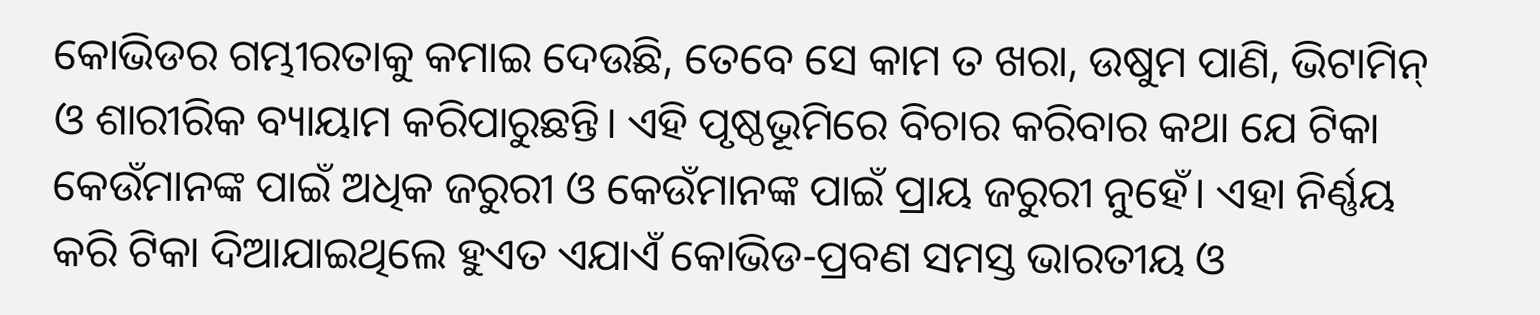କୋଭିଡର ଗମ୍ଭୀରତାକୁ କମାଇ ଦେଉଛି, ତେବେ ସେ କାମ ତ ଖରା, ଉଷୁମ ପାଣି, ଭିଟାମିନ୍‌ ଓ ଶାରୀରିକ ବ୍ୟାୟାମ କରିପାରୁଛନ୍ତି। ଏହି ପୃଷ୍ଠଭୂମିରେ ବିଚାର କରିବାର କଥା ଯେ ଟିକା କେଉଁମାନଙ୍କ ପାଇଁ ଅଧିକ ଜରୁରୀ ଓ କେଉଁମାନଙ୍କ ପାଇଁ ପ୍ରାୟ ଜରୁରୀ ନୁହେଁ। ଏହା ନିର୍ଣ୍ଣୟ କରି ଟିକା ଦିଆଯାଇଥିଲେ ହୁଏତ ଏଯାଏଁ କୋଭିଡ-ପ୍ରବଣ ସମସ୍ତ ଭାରତୀୟ ଓ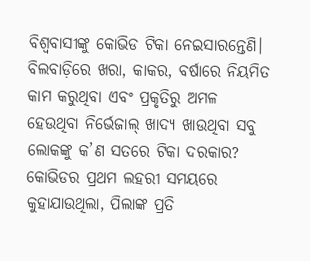ବିଶ୍ୱବାସୀଙ୍କୁ କୋଭିଡ ଟିକା ନେଇସାରନ୍ତେଣି। ବିଲବାଡ଼ିରେ ଖରା, କାକର, ବର୍ଷାରେ ନିୟମିତ କାମ କରୁଥିବା ଏବଂ ପ୍ରକୃତିରୁ ଅମଳ ହେଉଥିବା ନିର୍ଭେଜାଲ୍ ଖାଦ୍ୟ ଖାଉଥିବା ସବୁ ଲୋକଙ୍କୁ କ’ଣ ସତରେ ଟିକା ଦରକାର? କୋଭିଡର ପ୍ରଥମ ଲହରୀ ସମୟରେ କୁହାଯାଉଥିଲା, ପିଲାଙ୍କ ପ୍ରତି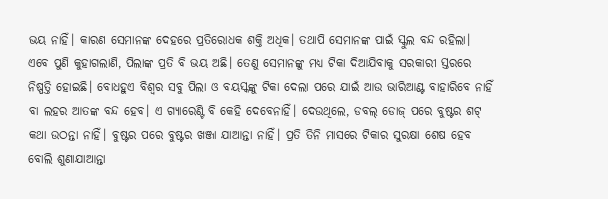ଭୟ ନାହିଁ। କାରଣ ସେମାନଙ୍କ ଦେହରେ ପ୍ରତିରୋଧକ ଶକ୍ତି ଅଧିକ। ତଥାପି ସେମାନଙ୍କ ପାଇଁ ସ୍କୁଲ ବନ୍ଦ ରହିଲା। ଏବେ ପୁଣି କୁହାଗଲାଣି, ପିଲାଙ୍କ ପ୍ରତି ବି ଭୟ ଅଛି। ତେଣୁ ସେମାନଙ୍କୁ ମଧ୍ୟ ଟିକା ଦିଆଯିବାକୁ ସରକାରୀ ସ୍ତରରେ ନିଷ୍ପତ୍ତି ହୋଇଛି। ବୋଧହୁଏ ବିଶ୍ୱର ସବୁ ପିଲା ଓ ବୟସ୍କଙ୍କୁ ଟିକା ଦେଲା ପରେ ଯାଇଁ ଆଉ ଭାରିଆଣ୍ଟ ବାହାରିବେ ନାହିଁ ବା ଲହର ଆତଙ୍କ ବନ୍ଦ ହେବ। ଏ ଗ୍ୟାରେଣ୍ଟି ବି କେହି ଦେବେନାହିଁ। ଦେଉଥିଲେ, ଡବଲ୍‌ ଡୋଜ୍‌ ପରେ ବୁଷ୍ଟର ଶଟ୍‌ କଥା ଉଠନ୍ତା ନାହିଁ। ବୁଷ୍ଟର ପରେ ବୁଷ୍ଟର ଖଞ୍ଜା ଯାଆନ୍ତା ନାହିଁ। ପ୍ରତି ତିନି ମାସରେ ଟିକାର ସୁରକ୍ଷା ଶେଷ ହେବ ବୋଲି ଶୁଣାଯାଆନ୍ତା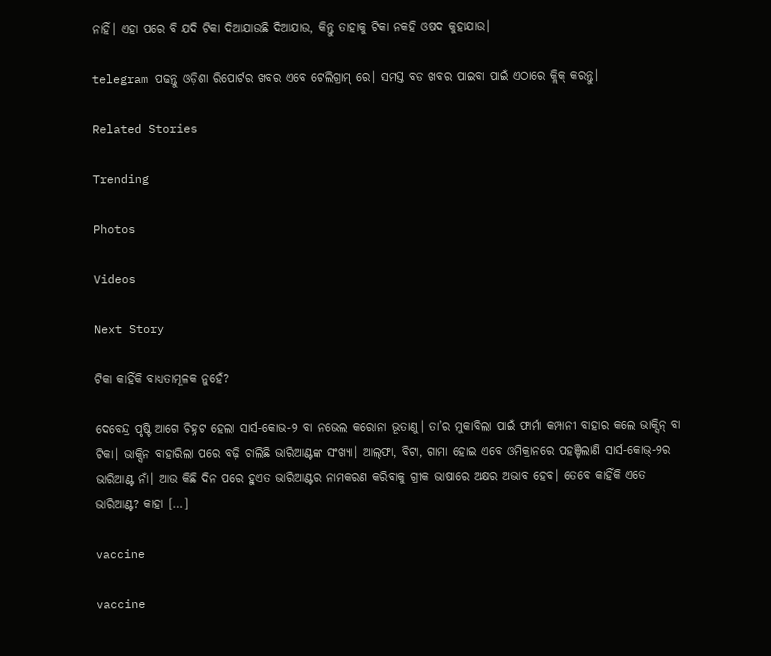ନାହିଁ। ଏହା ପରେ ବି ଯଦି ଟିକା ଦିଆଯାଉଛି ଦିଆଯାଉ, କିନ୍ତୁ ତାହାକୁ ଟିକା ନକହି ଓଷଦ କୁହାଯାଉ।

telegram ପଢନ୍ତୁ ଓଡ଼ିଶା ରିପୋର୍ଟର ଖବର ଏବେ ଟେଲିଗ୍ରାମ୍ ରେ। ସମସ୍ତ ବଡ ଖବର ପାଇବା ପାଇଁ ଏଠାରେ କ୍ଲିକ୍ କରନ୍ତୁ।

Related Stories

Trending

Photos

Videos

Next Story

ଟିକା କାହିଁକି ବାଧ୍ୟତାମୂଳକ ନୁହେଁ?

ଦେବେନ୍ଦ୍ର ପୃଷ୍ଟି ଆଗେ ଚିହ୍ନଟ ହେଲା ସାର୍ସ-କୋଭ-୨ ବା ନଭେଲ କରୋନା ଭୂତାଣୁ। ତା’ର ମୁକାବିଲା ପାଇଁ ଫାର୍ମା କମ୍ପାନୀ ବାହାର କଲେ ଭାକ୍ସିନ୍‌ ବା ଟିକା। ଭାକ୍ସିନ ବାହାରିଲା ପରେ ବଢ଼ି ଚାଲିଛି ଭାରିଆଣ୍ଟଙ୍କ ସଂଖ୍ୟା। ଆଲ୍‌ଫା, ବିଟା, ଗାମା ହୋଇ ଏବେ ଓମିକ୍ରାନରେ ପହଞ୍ଚିଲାଣି ସାର୍ସ-କୋଭ୍-୨ର ଭାରିଆଣ୍ଟ ନାଁ। ଆଉ କିଛି ଦିନ ପରେ ହୁଏତ ଭାରିଆଣ୍ଟର ନାମକରଣ କରିବାକୁ ଗ୍ରୀକ ଭାଷାରେ ଅକ୍ଷର ଅଭାବ ହେବ। ତେବେ କାହିଁକି ଏତେ ଭାରିଆଣ୍ଟ? କାହା […]

vaccine

vaccine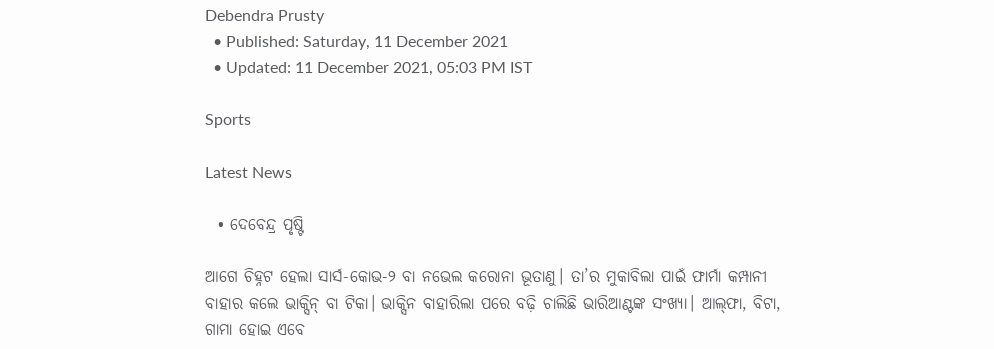Debendra Prusty
  • Published: Saturday, 11 December 2021
  • Updated: 11 December 2021, 05:03 PM IST

Sports

Latest News

  • ଦେବେନ୍ଦ୍ର ପୃଷ୍ଟି

ଆଗେ ଚିହ୍ନଟ ହେଲା ସାର୍ସ-କୋଭ-୨ ବା ନଭେଲ କରୋନା ଭୂତାଣୁ। ତା’ର ମୁକାବିଲା ପାଇଁ ଫାର୍ମା କମ୍ପାନୀ ବାହାର କଲେ ଭାକ୍ସିନ୍‌ ବା ଟିକା। ଭାକ୍ସିନ ବାହାରିଲା ପରେ ବଢ଼ି ଚାଲିଛି ଭାରିଆଣ୍ଟଙ୍କ ସଂଖ୍ୟା। ଆଲ୍‌ଫା, ବିଟା, ଗାମା ହୋଇ ଏବେ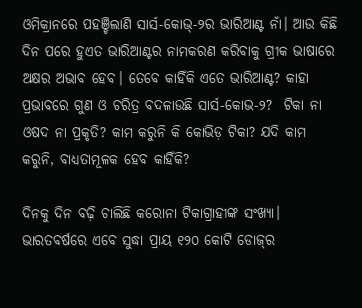ଓମିକ୍ରାନରେ ପହଞ୍ଚିଲାଣି ସାର୍ସ-କୋଭ୍-୨ର ଭାରିଆଣ୍ଟ ନାଁ। ଆଉ କିଛି ଦିନ ପରେ ହୁଏତ ଭାରିଆଣ୍ଟର ନାମକରଣ କରିବାକୁ ଗ୍ରୀକ ଭାଷାରେ ଅକ୍ଷର ଅଭାବ ହେବ। ତେବେ କାହିଁକି ଏତେ ଭାରିଆଣ୍ଟ? କାହା ପ୍ରଭାବରେ ଗୁଣ ଓ ଚରିତ୍ର ବଦଳାଉଛି ସାର୍ସ-କୋଭ-୨?  ଟିକା ନା ଓଷଦ ନା ପ୍ରକୃତି? କାମ କରୁନି କି କୋଭିଡ଼ ଟିକା? ଯଦି କାମ କରୁନି, ବାଧ୍ୟତାମୂଳକ ହେବ କାହିଁକି?

ଦିନକୁ ଦିନ ବଢ଼ି ଚାଲିଛି କରୋନା ଟିକାଗ୍ରାହୀଙ୍କ ସଂଖ୍ୟା। ଭାରତବର୍ଷରେ ଏବେ ସୁଦ୍ଧା ପ୍ରାୟ ୧୨୦ କୋଟି ଡୋଜ୍‌ର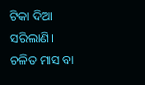ଟିକା ଦିଆ ସରିଲାଣି। ଚଳିତ ମାସ ବା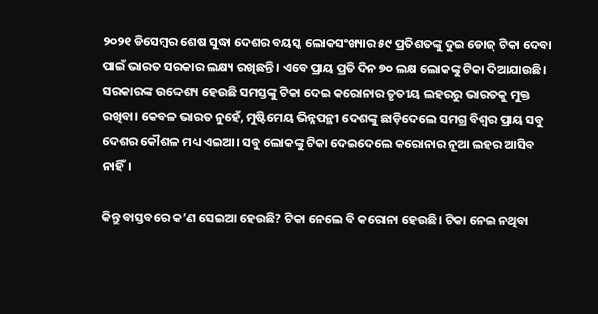୨୦୨୧ ଡିସେମ୍ବର ଶେଷ ସୁଦ୍ଧା ଦେଶର ବୟସ୍କ ଲୋକସଂଖ୍ୟାର ୫୯ ପ୍ରତିଶତଙ୍କୁ ଦୁଇ ଡୋଜ୍‌ ଟିକା ଦେବା ପାଇଁ ଭାରତ ସରକାର ଲକ୍ଷ୍ୟ ରଖିଛନ୍ତି। ଏବେ ପ୍ରାୟ ପ୍ରତି ଦିନ ୭୦ ଲକ୍ଷ ଲୋକଙ୍କୁ ଟିକା ଦିଆଯାଉଛି। ସରକାରଙ୍କ ଉଦ୍ଦେଶ୍ୟ ହେଉଛି ସମସ୍ତଙ୍କୁ ଟିକା ଦେଇ କରୋନାର ତୃତୀୟ ଲହରରୁ ଭାରତକୁ ମୁକ୍ତ ରଖିବା। କେବଳ ଭାରତ ନୁହେଁ, ମୁଷ୍ଟିମେୟ ଭିନ୍ନପନ୍ଥୀ ଦେଶଙ୍କୁ ଛାଡ଼ିଦେଲେ ସମଗ୍ର ବିଶ୍ୱର ପ୍ରାୟ ସବୁ ଦେଶର କୌଶଳ ମଧ୍ୟ ଏଇଆ। ସବୁ ଲୋକଙ୍କୁ ଟିକା ଦେଇଦେଲେ କରୋନାର ନୂଆ ଲହର ଆସିବ ନାହିଁ।

କିନ୍ତୁ ବାସ୍ତବରେ କ’ଣ ସେଇଆ ହେଉଛି? ଟିକା ନେଲେ ବି କରୋନା ହେଉଛି। ଟିକା ନେଇ ନଥିବା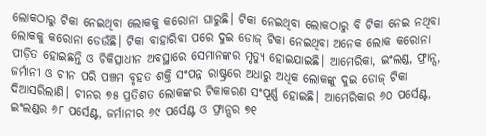ଲୋକଠାରୁ ଟିକା ନେଇଥିବା ଲୋକକୁ କରୋନା ଘାରୁଛି। ଟିକା ନେଇଥିବା ଲୋକଠାରୁ ବି ଟିକା ନେଇ ନଥିବା ଲୋକକୁ କରୋନା ଡେଉଁଛି। ଟିକା ବାହାରିବା ପରେ ଦୁଇ ଡୋଜ୍‌ ଟିକା ନେଇଥିବା ଅନେକ ଲୋକ କରୋନା ପୀଡ଼ିତ ହୋଇଛନ୍ତି ଓ ଚିକିତ୍ସାଧୀନ ଅବସ୍ଥାରେ ସେମାନଙ୍କର ମୃତ୍ୟୁ ହୋଇଯାଇଛି। ଆମେରିକା, ଇଂଲଣ୍ଡ, ଫ୍ରାନ୍ସ, ଜର୍ମାନୀ ଓ ଚୀନ ପରି ପଞ୍ଚମ ବୃହତ ଶକ୍ତି ସଂପନ୍ନ ରାଷ୍ଟ୍ରରେ ଅଧାରୁ ଅଧିକ ଲୋକଙ୍କୁ ଦୁଇ ଡୋଜ୍‌ ଟିକା ଦିଆସରିଲାଣି। ଚୀନର ୭୫ ପ୍ରତିଶତ ଲୋକଙ୍କର ଟିକାକରଣ ସଂପୂର୍ଣ୍ଣ ହୋଇଛି। ଆମେରିକାର ୬୦ ପର୍ସେଣ୍ଟ, ଇଂଲଣ୍ଡର ୬୮ ପର୍ସେଣ୍ଟ, ଜର୍ମାନୀର ୬୯ ପର୍ସେଣ୍ଟ ଓ ଫ୍ରାନ୍ସର ୭୧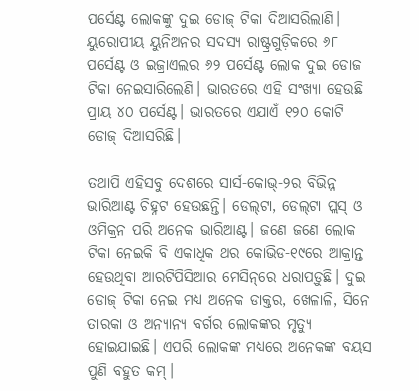ପର୍ସେଣ୍ଟ ଲୋକଙ୍କୁ ଦୁଇ ଡୋଜ୍‌ ଟିକା ଦିଆସରିଲାଣି। ୟୁରୋପୀୟ ୟୁନିଅନର ସଦସ୍ୟ ରାଷ୍ଟ୍ରଗୁଡ଼ିକରେ ୬୮ ପର୍ସେଣ୍ଟ ଓ ଇଜ୍ରାଏଲର ୬୨ ପର୍ସେଣ୍ଟ ଲୋକ ଦୁଇ ଡୋଜ ଟିକା ନେଇସାରିଲେଣି। ଭାରତରେ ଏହି ସଂଖ୍ୟା ହେଉଛି ପ୍ରାୟ ୪୦ ପର୍ସେଣ୍ଟ। ଭାରତରେ ଏଯାଏଁ ୧୨୦ କୋଟି ଡୋଜ୍ ଦିଆସରିଛି।

ତଥାପି ଏହିସବୁ ଦେଶରେ ସାର୍ସ-କୋଭ୍‌-୨ର ବିଭିନ୍ନ ଭାରିଆଣ୍ଟ ଚିହ୍ନଟ ହେଉଛନ୍ତି। ଡେଲ୍‌ଟା, ଡେଲ୍‌ଟା ପ୍ଲସ୍‌ ଓ ଓମିକ୍ରନ ପରି ଅନେକ ଭାରିଆଣ୍ଟ। ଜଣେ ଜଣେ ଲୋକ ଟିକା ନେଇକି ବି ଏକାଧିକ ଥର କୋଭିଡ-୧୯ରେ ଆକ୍ରାନ୍ତ ହେଉଥିବା ଆରଟିପିସିଆର ମେସିନ୍‌ରେ ଧରାପଡ଼ୁଛି। ଦୁଇ ଡୋଜ୍‌ ଟିକା ନେଇ ମଧ୍ୟ ଅନେକ ଡାକ୍ତର, ଖେଳାଳି, ସିନେ ତାରକା ଓ ଅନ୍ୟାନ୍ୟ ବର୍ଗର ଲୋକଙ୍କର ମୃତ୍ୟୁ ହୋଇଯାଇଛି। ଏପରି ଲୋକଙ୍କ ମଧ୍ୟରେ ଅନେକଙ୍କ ବୟସ ପୁଣି ବହୁତ କମ୍‌।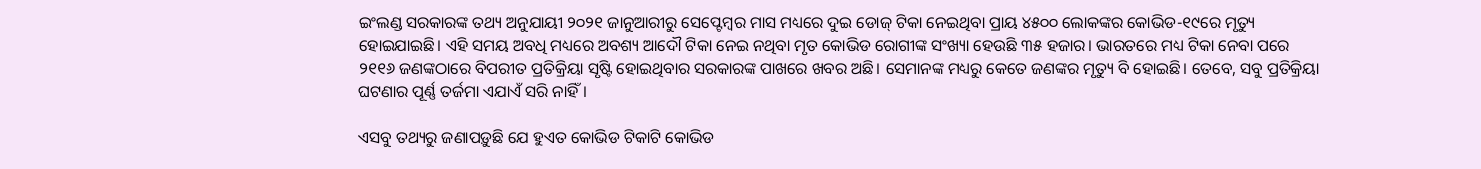ଇଂଲଣ୍ଡ ସରକାରଙ୍କ ତଥ୍ୟ ଅନୁଯାୟୀ ୨୦୨୧ ଜାନୁଆରୀରୁ ସେପ୍ଟେମ୍ବର ମାସ ମଧ୍ୟରେ ଦୁଇ ଡୋଜ୍‌ ଟିକା ନେଇଥିବା ପ୍ରାୟ ୪୫୦୦ ଲୋକଙ୍କର କୋଭିଡ-୧୯ରେ ମୃତ୍ୟୁ ହୋଇଯାଇଛି। ଏହି ସମୟ ଅବଧି ମଧ୍ୟରେ ଅବଶ୍ୟ ଆଦୌ ଟିକା ନେଇ ନଥିବା ମୃତ କୋଭିଡ ରୋଗୀଙ୍କ ସଂଖ୍ୟା ହେଉଛି ୩୫ ହଜାର। ଭାରତରେ ମଧ୍ୟ ଟିକା ନେବା ପରେ ୨୧୧୬ ଜଣଙ୍କଠାରେ ବିପରୀତ ପ୍ରତିକ୍ରିୟା ସୃଷ୍ଟି ହୋଇଥିବାର ସରକାରଙ୍କ ପାଖରେ ଖବର ଅଛି। ସେମାନଙ୍କ ମଧ୍ୟରୁ କେତେ ଜଣଙ୍କର ମୃତ୍ୟୁ ବି ହୋଇଛି। ତେବେ, ସବୁ ପ୍ରତିକ୍ରିୟା ଘଟଣାର ପୂର୍ଣ୍ଣ ତର୍ଜମା ଏଯାଏଁ ସରି ନାହିଁ।

ଏସବୁ ତଥ୍ୟରୁ ଜଣାପଡ଼ୁଛି ଯେ ହୁଏତ କୋଭିଡ ଟିକାଟି କୋଭିଡ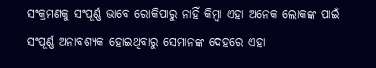ସଂକ୍ରମଣକୁ ସଂପୂର୍ଣ୍ଣ ଭାବେ ରୋକିପାରୁ ନାହିଁ କିମ୍ବା ଏହା ଅନେକ ଲୋକଙ୍କ ପାଇଁ ସଂପୂର୍ଣ୍ଣ ଅନାବଶ୍ୟକ ହୋଇଥିବାରୁ ସେମାନଙ୍କ ଦେହରେ ଏହା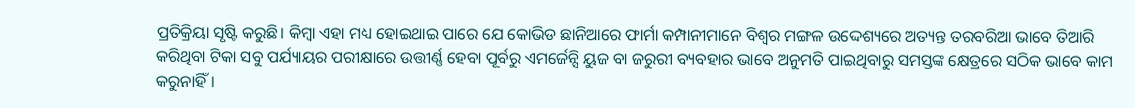ପ୍ରତିକ୍ରିୟା ସୃଷ୍ଟି କରୁଛି। କିମ୍ବା ଏହା ମଧ୍ୟ ହୋଇଥାଇ ପାରେ ଯେ କୋଭିଡ ଛାନିଆରେ ଫାର୍ମା କମ୍ପାନୀମାନେ ବିଶ୍ୱର ମଙ୍ଗଳ ଉଦ୍ଦେଶ୍ୟରେ ଅତ୍ୟନ୍ତ ତରବରିଆ ଭାବେ ତିଆରି କରିଥିବା ଟିକା ସବୁ ପର୍ଯ୍ୟାୟର ପରୀକ୍ଷାରେ ଉତ୍ତୀର୍ଣ୍ଣ ହେବା ପୂର୍ବରୁ ଏମର୍ଜେନ୍ସି ୟୁଜ ବା ଜରୁରୀ ବ୍ୟବହାର ଭାବେ ଅନୁମତି ପାଇଥିବାରୁ ସମସ୍ତଙ୍କ କ୍ଷେତ୍ରରେ ସଠିକ ଭାବେ କାମ କରୁନାହିଁ।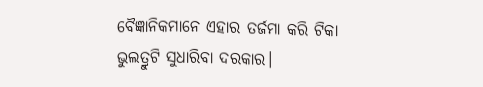ବୈଜ୍ଞାନିକମାନେ ଏହାର ତର୍ଜମା କରି ଟିକା ଭୁଲତ୍ରୁଟି ସୁଧାରିବା ଦରକାର।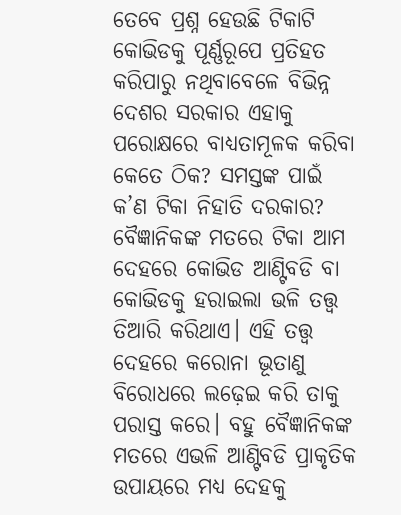ତେବେ ପ୍ରଶ୍ନ ହେଉଛି ଟିକାଟି କୋଭିଡକୁ ପୂର୍ଣ୍ଣରୂପେ ପ୍ରତିହତ କରିପାରୁ ନଥିବାବେଳେ ବିଭିନ୍ନ ଦେଶର ସରକାର ଏହାକୁ ପରୋକ୍ଷରେ ବାଧ୍ୟତାମୂଳକ କରିବା କେତେ ଠିକ? ସମସ୍ତଙ୍କ ପାଇଁ କ’ଣ ଟିକା ନିହାତି ଦରକାର? ବୈଜ୍ଞାନିକଙ୍କ ମତରେ ଟିକା ଆମ ଦେହରେ କୋଭିଡ ଆଣ୍ଟିବଡି ବା କୋଭିଡକୁ ହରାଇଲା ଭଳି ତତ୍ତ୍ୱ ତିଆରି କରିଥାଏ। ଏହି ତତ୍ତ୍ୱ ଦେହରେ କରୋନା ଭୂତାଣୁ ବିରୋଧରେ ଲଢ଼େଇ କରି ତାକୁ ପରାସ୍ତ କରେ। ବହୁ ବୈଜ୍ଞାନିକଙ୍କ ମତରେ ଏଭଳି ଆଣ୍ଟିବଡି ପ୍ରାକୃତିକ ଉପାୟରେ ମଧ୍ୟ ଦେହକୁ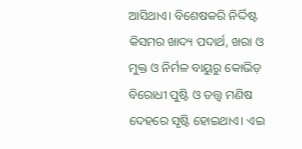ଆସିଥାଏ। ବିଶେଷକରି ନିର୍ଦ୍ଦିଷ୍ଟ କିସମର ଖାଦ୍ୟ ପଦାର୍ଥ, ଖରା ଓ ମୁକ୍ତ ଓ ନିର୍ମଳ ବାୟୁରୁ କୋଭିଡ଼ ବିରୋଧୀ ପୁଷ୍ଟି ଓ ତତ୍ତ୍ୱ ମଣିଷ ଦେହରେ ସୃଷ୍ଟି ହୋଇଥାଏ। ଏଇ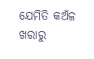ଯେମିତି କଅଁଳ ଖରାରୁ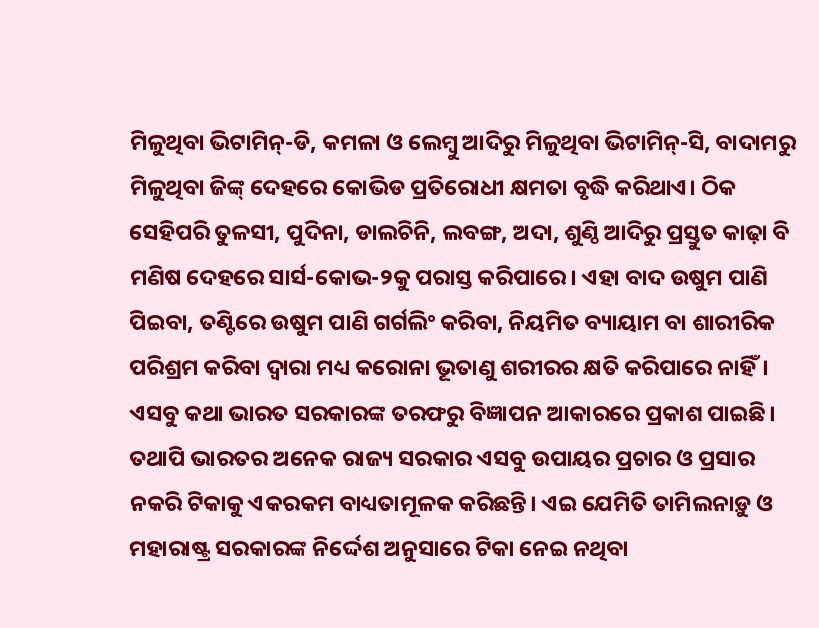ମିଳୁଥିବା ଭିଟାମିନ୍‌-ଡି, କମଳା ଓ ଲେମ୍ବୁ ଆଦିରୁ ମିଳୁଥିବା ଭିଟାମିନ୍‌-ସି, ବାଦାମରୁ ମିଳୁଥିବା ଜିଙ୍କ୍‌ ଦେହରେ କୋଭିଡ ପ୍ରତିରୋଧୀ କ୍ଷମତା ବୃଦ୍ଧି କରିଥାଏ। ଠିକ ସେହିପରି ତୁଳସୀ, ପୁଦିନା, ଡାଲଚିନି, ଲବଙ୍ଗ, ଅଦା, ଶୁଣ୍ଠି ଆଦିରୁ ପ୍ରସ୍ତୁତ କାଢ଼ା ବି ମଣିଷ ଦେହରେ ସାର୍ସ-କୋଭ-୨କୁ ପରାସ୍ତ କରିପାରେ। ଏହା ବାଦ ଉଷୁମ ପାଣି ପିଇବା, ତଣ୍ଟିରେ ଉଷୁମ ପାଣି ଗର୍ଗଲିଂ କରିବା, ନିୟମିତ ବ୍ୟାୟାମ ବା ଶାରୀରିକ ପରିଶ୍ରମ କରିବା ଦ୍ୱାରା ମଧ୍ୟ କରୋନା ଭୂତାଣୁ ଶରୀରର କ୍ଷତି କରିପାରେ ନାହିଁ। ଏସବୁ କଥା ଭାରତ ସରକାରଙ୍କ ତରଫରୁ ବିଜ୍ଞାପନ ଆକାରରେ ପ୍ରକାଶ ପାଇଛି। ତଥାପି ଭାରତର ଅନେକ ରାଜ୍ୟ ସରକାର ଏସବୁ ଉପାୟର ପ୍ରଚାର ଓ ପ୍ରସାର ନକରି ଟିକାକୁ ଏକରକମ ବାଧ୍ୟତାମୂଳକ କରିଛନ୍ତି। ଏଇ ଯେମିତି ତାମିଲନାଡ଼ୁ ଓ ମହାରାଷ୍ଟ୍ର ସରକାରଙ୍କ ନିର୍ଦ୍ଦେଶ ଅନୁସାରେ ଟିକା ନେଇ ନଥିବା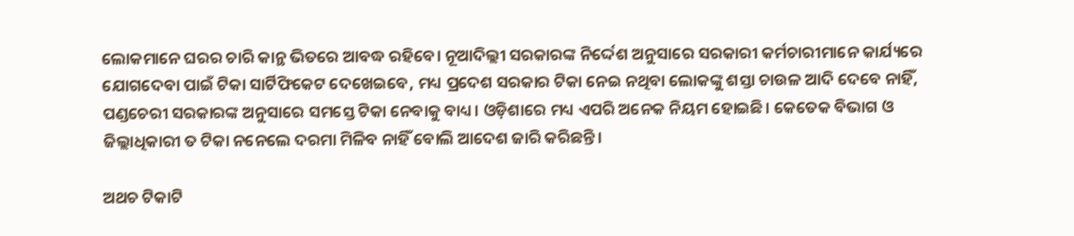ଲୋକମାନେ ଘରର ଚାରି କାନ୍ଥ ଭିତରେ ଆବଦ୍ଧ ରହିବେ। ନୂଆଦିଲ୍ଲୀ ସରକାରଙ୍କ ନିର୍ଦ୍ଦେଶ ଅନୁସାରେ ସରକାରୀ କର୍ମଚାରୀମାନେ କାର୍ଯ୍ୟରେ ଯୋଗଦେବା ପାଇଁ ଟିକା ସାର୍ଟିଫିକେଟ ଦେଖେଇବେ, ମଧ୍ୟ ପ୍ରଦେଶ ସରକାର ଟିକା ନେଇ ନଥିବା ଲୋକଙ୍କୁ ଶସ୍ତା ଚାଉଳ ଆଦି ଦେବେ ନାହିଁ, ପଣ୍ଡଚେରୀ ସରକାରଙ୍କ ଅନୁସାରେ ସମସ୍ତେ ଟିକା ନେବାକୁ ବାଧ୍ୟ। ଓଡ଼ିଶାରେ ମଧ୍ୟ ଏପରି ଅନେକ ନିୟମ ହୋଇଛି। କେତେକ ବିଭାଗ ଓ ଜିଲ୍ଲାଧିକାରୀ ତ ଟିକା ନନେଲେ ଦରମା ମିଳିବ ନାହିଁ ବୋଲି ଆଦେଶ ଜାରି କରିଛନ୍ତି।

ଅଥଚ ଟିକାଟି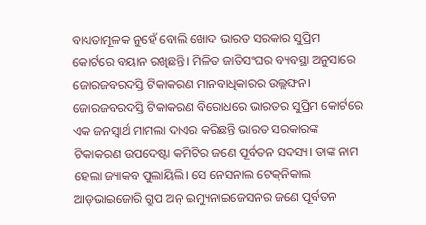ବାଧ୍ୟତାମୂଳକ ନୁହେଁ ବୋଲି ଖୋଦ ଭାରତ ସରକାର ସୁପ୍ରିମ କୋର୍ଟରେ ବୟାନ ରଖିଛନ୍ତି। ମିଳିତ ଜାତିସଂଘର ବ୍ୟବସ୍ଥା ଅନୁସାରେ ଜୋରଜବରଦସ୍ତି ଟିକାକରଣ ମାନବାଧିକାରର ଉଲ୍ଲଙ୍ଘନ। ଜୋରଜବରଦସ୍ତି ଟିକାକରଣ ବିରୋଧରେ ଭାରତର ସୁପ୍ରିମ କୋର୍ଟରେ ଏକ ଜନସ୍ୱାର୍ଥ ମାମଲା ଦାଏର କରିଛନ୍ତି ଭାରତ ସରକାରଙ୍କ ଟିକାକରଣ ଉପଦେଷ୍ଟା କମିଟିର ଜଣେ ପୂର୍ବତନ ସଦସ୍ୟ। ତାଙ୍କ ନାମ ହେଲା ଜ୍ୟାକବ ପୁଲାୟିଲି। ସେ ନେସନାଲ ଟେକ୍‌ନିକାଲ ଆଡ୍‌ଭାଇଜୋରି ଗ୍ରୁପ ଅନ୍‌ ଇମ୍ୟୁନାଇଜେସନର ଜଣେ ପୂର୍ବତନ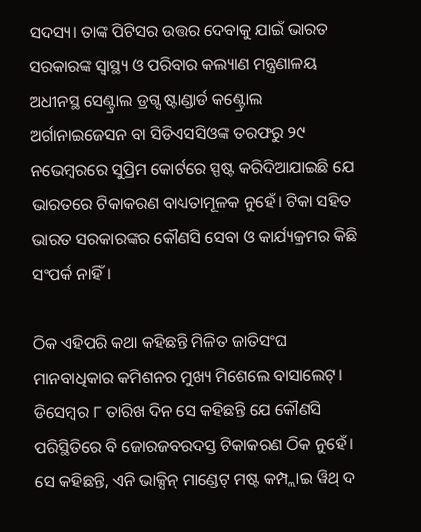ସଦସ୍ୟ। ତାଙ୍କ ପିଟିସର ଉତ୍ତର ଦେବାକୁ ଯାଇଁ ଭାରତ ସରକାରଙ୍କ ସ୍ୱାସ୍ଥ୍ୟ ଓ ପରିବାର କଲ୍ୟାଣ ମନ୍ତ୍ରଣାଳୟ ଅଧୀନସ୍ଥ ସେଣ୍ଟ୍ରାଲ ଡ୍ରଗ୍ସ ଷ୍ଟାଣ୍ଡାର୍ଡ କଣ୍ଟ୍ରୋଲ ଅର୍ଗାନାଇଜେସନ ବା ସିଡିଏସସିଓଙ୍କ ତରଫରୁ ୨୯ ନଭେମ୍ବରରେ ସୁପ୍ରିମ କୋର୍ଟରେ ସ୍ପଷ୍ଟ କରିଦିଆଯାଇଛି ଯେ ଭାରତରେ ଟିକାକରଣ ବାଧ୍ୟତାମୂଳକ ନୁହେଁ। ଟିକା ସହିତ ଭାରତ ସରକାରଙ୍କର କୌଣସି ସେବା ଓ କାର୍ଯ୍ୟକ୍ରମର କିଛି ସଂପର୍କ ନାହିଁ।

ଠିକ ଏହିପରି କଥା କହିଛନ୍ତି ମିଳିତ ଜାତିସଂଘ ମାନବାଧିକାର କମିଶନର ମୁଖ୍ୟ ମିଶେଲେ ବାସାଲେଟ୍‌। ଡିସେମ୍ବର ୮ ତାରିଖ ଦିନ ସେ କହିଛନ୍ତି ଯେ କୌଣସି ପରିସ୍ଥିତିରେ ବି ଜୋରଜବରଦସ୍ତ ଟିକାକରଣ ଠିକ ନୁହେଁ। ସେ କହିଛନ୍ତି, ଏନି ଭାକ୍ସିନ୍‌ ମାଣ୍ଡେଟ୍‌ ମଷ୍ଟ କମ୍ପ୍ଲାଇ ୱିଥ୍‌ ଦ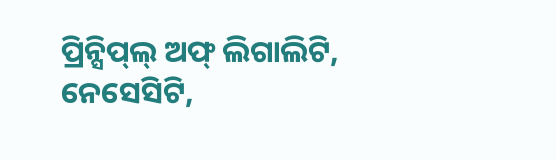ପ୍ରିନ୍ସିପ୍‌ଲ୍‌ ଅଫ୍‌ ଲିଗାଲିଟି, ନେସେସିଟି,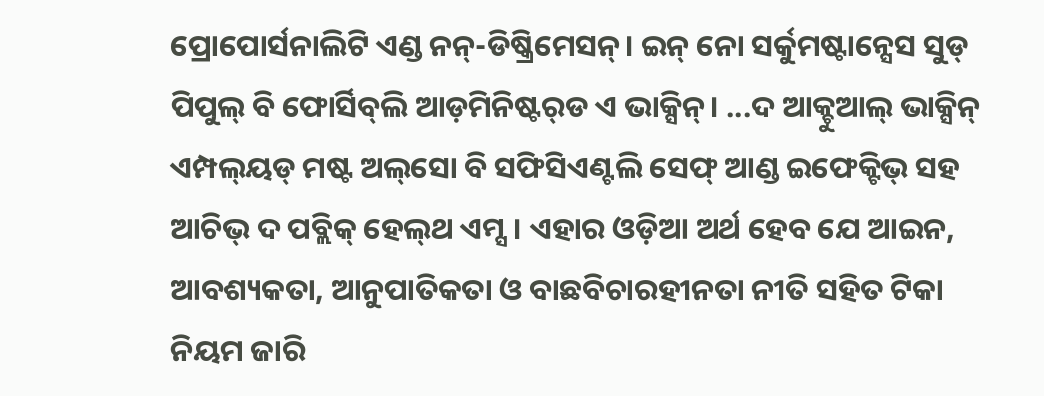ପ୍ରୋପୋର୍ସନାଲିଟି ଏଣ୍ଡ ନନ୍-ଡିଷ୍କ୍ରିମେସନ୍‌। ଇନ୍‌ ନୋ ସର୍କୁମଷ୍ଟାନ୍ସେସ ସୁଡ୍‌ ପିପୁଲ୍‌ ବି ଫୋର୍ସିବ୍‌ଲି ଆଡ଼ମିନିଷ୍ଟର୍‌ଡ ଏ ଭାକ୍ସିନ୍‌। ...ଦ ଆକ୍ଚୁଆଲ୍‌ ଭାକ୍ସିନ୍‌ ଏମ୍ପଲ୍‌ୟଡ୍‌ ମଷ୍ଟ ଅଲ୍‌ସୋ ବି ସଫିସିଏଣ୍ଟଲି ସେଫ୍‌ ଆଣ୍ଡ ଇଫେକ୍ଟିଭ୍‌ ସହ ଆଚିଭ୍‌ ଦ ପବ୍ଲିକ୍‌ ହେଲ୍‌ଥ ଏମ୍ସ। ଏହାର ଓଡ଼ିଆ ଅର୍ଥ ହେବ ଯେ ଆଇନ, ଆବଶ୍ୟକତା, ଆନୁପାତିକତା ଓ ବାଛବିଚାରହୀନତା ନୀତି ସହିତ ଟିକା ନିୟମ ଜାରି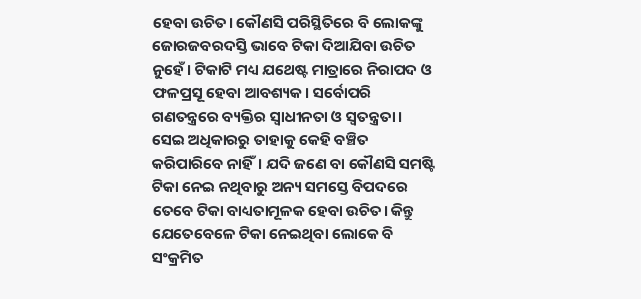ହେବା ଉଚିତ। କୌଣସି ପରିସ୍ଥିତିରେ ବି ଲୋକଙ୍କୁ ଜୋରଜବରଦସ୍ତି ଭାବେ ଟିକା ଦିଆଯିବା ଉଚିତ ନୁହେଁ। ଟିକାଟି ମଧ୍ୟ ଯଥେଷ୍ଟ ମାତ୍ରାରେ ନିରାପଦ ଓ ଫଳପ୍ରସୂ ହେବା ଆବଶ୍ୟକ। ସର୍ବୋପରି ଗଣତନ୍ତ୍ରରେ ବ୍ୟକ୍ତିର ସ୍ୱାଧୀନତା ଓ ସ୍ୱତନ୍ତ୍ରତା। ସେଇ ଅଧିକାରରୁ ତାହାକୁ କେହି ବଞ୍ଚିତ କରିପାରିବେ ନାହିଁ। ଯଦି ଜଣେ ବା କୌଣସି ସମଷ୍ଟି ଟିକା ନେଇ ନଥିବାରୁ ଅନ୍ୟ ସମସ୍ତେ ବିପଦରେ ତେବେ ଟିକା ବାଧ୍ୟତାମୂଳକ ହେବା ଉଚିତ। କିନ୍ତୁ ଯେତେବେଳେ ଟିକା ନେଇଥିବା ଲୋକେ ବି ସଂକ୍ରମିତ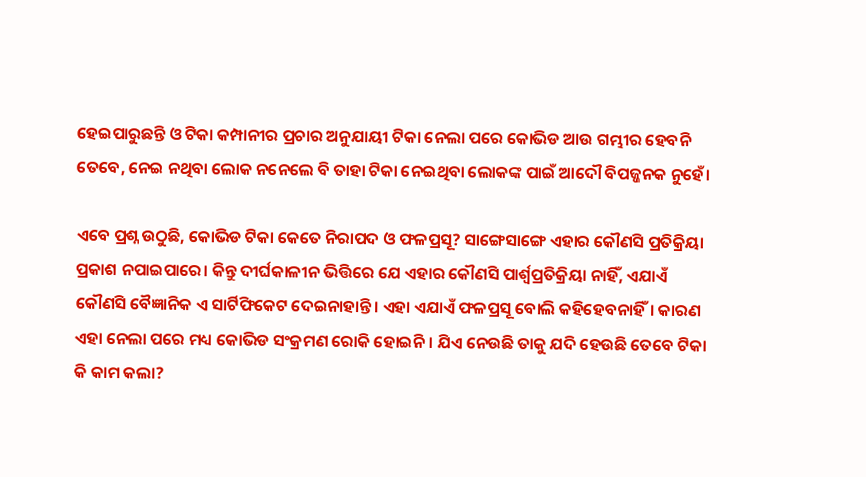ହେଇପାରୁଛନ୍ତି ଓ ଟିକା କମ୍ପାନୀର ପ୍ରଚାର ଅନୁଯାୟୀ ଟିକା ନେଲା ପରେ କୋଭିଡ ଆଉ ଗମ୍ଭୀର ହେବନି ତେବେ, ନେଇ ନଥିବା ଲୋକ ନନେଲେ ବି ତାହା ଟିକା ନେଇଥିବା ଲୋକଙ୍କ ପାଇଁ ଆଦୌ ବିପଜ୍ଜନକ ନୁହେଁ।

ଏବେ ପ୍ରଶ୍ନ ଉଠୁଛି, କୋଭିଡ ଟିକା କେତେ ନିରାପଦ ଓ ଫଳପ୍ରସୂ? ସାଙ୍ଗେସାଙ୍ଗେ ଏହାର କୌଣସି ପ୍ରତିକ୍ରିୟା ପ୍ରକାଶ ନପାଇପାରେ। କିନ୍ତୁ ଦୀର୍ଘକାଳୀନ ଭିତ୍ତିରେ ଯେ ଏହାର କୌଣସି ପାର୍ଶ୍ୱପ୍ରତିକ୍ରିୟା ନାହିଁ, ଏଯାଏଁ କୌଣସି ବୈଜ୍ଞାନିକ ଏ ସାର୍ଟିଫିକେଟ ଦେଇନାହାନ୍ତି। ଏହା ଏଯାଏଁ ଫଳପ୍ରସୂ ବୋଲି କହିହେବନାହିଁ। କାରଣ ଏହା ନେଲା ପରେ ମଧ୍ୟ କୋଭିଡ ସଂକ୍ରମଣ ରୋକି ହୋଇନି। ଯିଏ ନେଉଛି ତାକୁ ଯଦି ହେଉଛି ତେବେ ଟିକା କି କାମ କଲା?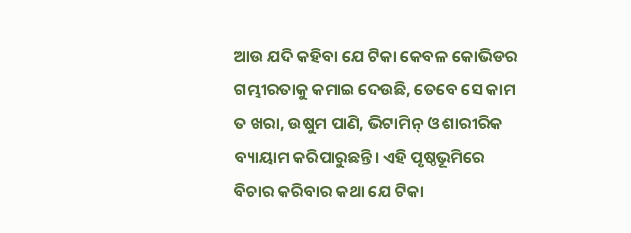ଆଉ ଯଦି କହିବା ଯେ ଟିକା କେବଳ କୋଭିଡର ଗମ୍ଭୀରତାକୁ କମାଇ ଦେଉଛି, ତେବେ ସେ କାମ ତ ଖରା, ଉଷୁମ ପାଣି, ଭିଟାମିନ୍‌ ଓ ଶାରୀରିକ ବ୍ୟାୟାମ କରିପାରୁଛନ୍ତି। ଏହି ପୃଷ୍ଠଭୂମିରେ ବିଚାର କରିବାର କଥା ଯେ ଟିକା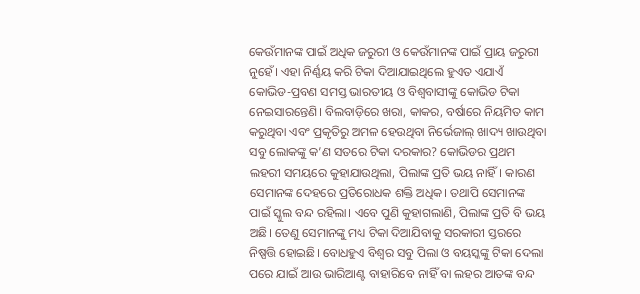କେଉଁମାନଙ୍କ ପାଇଁ ଅଧିକ ଜରୁରୀ ଓ କେଉଁମାନଙ୍କ ପାଇଁ ପ୍ରାୟ ଜରୁରୀ ନୁହେଁ। ଏହା ନିର୍ଣ୍ଣୟ କରି ଟିକା ଦିଆଯାଇଥିଲେ ହୁଏତ ଏଯାଏଁ କୋଭିଡ-ପ୍ରବଣ ସମସ୍ତ ଭାରତୀୟ ଓ ବିଶ୍ୱବାସୀଙ୍କୁ କୋଭିଡ ଟିକା ନେଇସାରନ୍ତେଣି। ବିଲବାଡ଼ିରେ ଖରା, କାକର, ବର୍ଷାରେ ନିୟମିତ କାମ କରୁଥିବା ଏବଂ ପ୍ରକୃତିରୁ ଅମଳ ହେଉଥିବା ନିର୍ଭେଜାଲ୍ ଖାଦ୍ୟ ଖାଉଥିବା ସବୁ ଲୋକଙ୍କୁ କ’ଣ ସତରେ ଟିକା ଦରକାର? କୋଭିଡର ପ୍ରଥମ ଲହରୀ ସମୟରେ କୁହାଯାଉଥିଲା, ପିଲାଙ୍କ ପ୍ରତି ଭୟ ନାହିଁ। କାରଣ ସେମାନଙ୍କ ଦେହରେ ପ୍ରତିରୋଧକ ଶକ୍ତି ଅଧିକ। ତଥାପି ସେମାନଙ୍କ ପାଇଁ ସ୍କୁଲ ବନ୍ଦ ରହିଲା। ଏବେ ପୁଣି କୁହାଗଲାଣି, ପିଲାଙ୍କ ପ୍ରତି ବି ଭୟ ଅଛି। ତେଣୁ ସେମାନଙ୍କୁ ମଧ୍ୟ ଟିକା ଦିଆଯିବାକୁ ସରକାରୀ ସ୍ତରରେ ନିଷ୍ପତ୍ତି ହୋଇଛି। ବୋଧହୁଏ ବିଶ୍ୱର ସବୁ ପିଲା ଓ ବୟସ୍କଙ୍କୁ ଟିକା ଦେଲା ପରେ ଯାଇଁ ଆଉ ଭାରିଆଣ୍ଟ ବାହାରିବେ ନାହିଁ ବା ଲହର ଆତଙ୍କ ବନ୍ଦ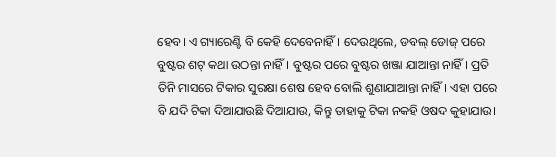ହେବ। ଏ ଗ୍ୟାରେଣ୍ଟି ବି କେହି ଦେବେନାହିଁ। ଦେଉଥିଲେ, ଡବଲ୍‌ ଡୋଜ୍‌ ପରେ ବୁଷ୍ଟର ଶଟ୍‌ କଥା ଉଠନ୍ତା ନାହିଁ। ବୁଷ୍ଟର ପରେ ବୁଷ୍ଟର ଖଞ୍ଜା ଯାଆନ୍ତା ନାହିଁ। ପ୍ରତି ତିନି ମାସରେ ଟିକାର ସୁରକ୍ଷା ଶେଷ ହେବ ବୋଲି ଶୁଣାଯାଆନ୍ତା ନାହିଁ। ଏହା ପରେ ବି ଯଦି ଟିକା ଦିଆଯାଉଛି ଦିଆଯାଉ, କିନ୍ତୁ ତାହାକୁ ଟିକା ନକହି ଓଷଦ କୁହାଯାଉ।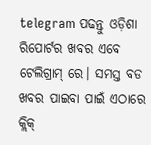telegram ପଢନ୍ତୁ ଓଡ଼ିଶା ରିପୋର୍ଟର ଖବର ଏବେ ଟେଲିଗ୍ରାମ୍ ରେ। ସମସ୍ତ ବଡ ଖବର ପାଇବା ପାଇଁ ଏଠାରେ କ୍ଲିକ୍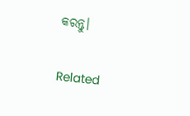କରନ୍ତୁ।

Related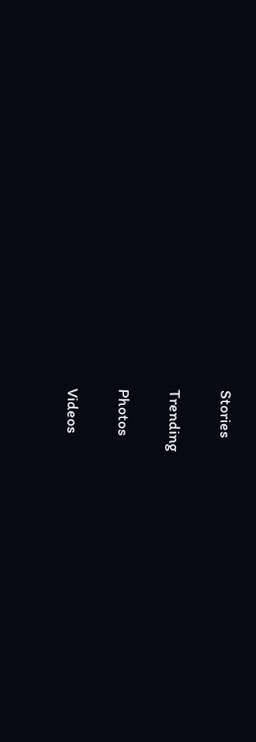Stories

Trending

Photos

Videos